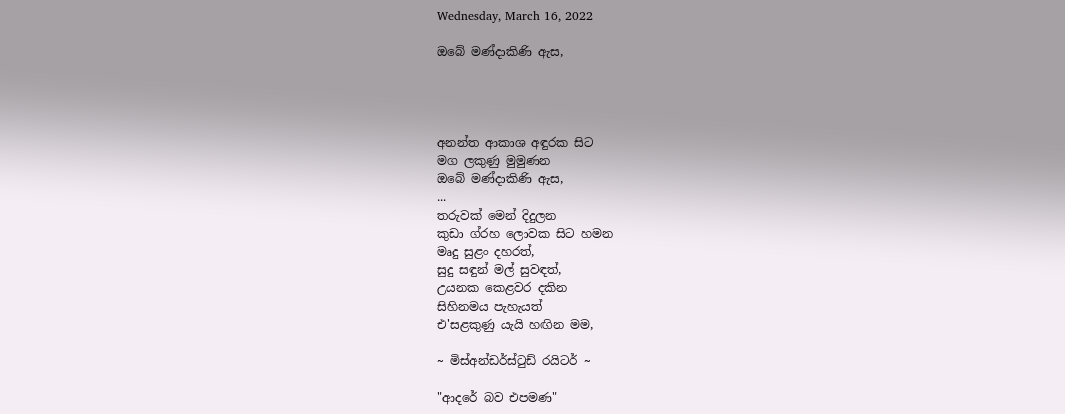Wednesday, March 16, 2022

ඔබේ මණ්දාකිණි ඇස,




අනන්ත ආකාශ අඳුරක සිට
මග ලකුණු මුමුණන
ඔබේ මණ්දාකිණි ඇස,
...
තරුවක් මෙන් දිදුලන
කුඩා ග්රහ ලොවක සිට හමන
මෘදු සුළං දහරත්,
සුදු සඳුන් මල් සුවඳත්,
උයනක කෙළවර දකින
සිහිනමය පැහැයත්
එ'සළකුණු යැයි හඟින මම,

~ මිස්අන්ඩර්ස්ටුඩ් රයිටර් ~

"ආදරේ බව එපමණ"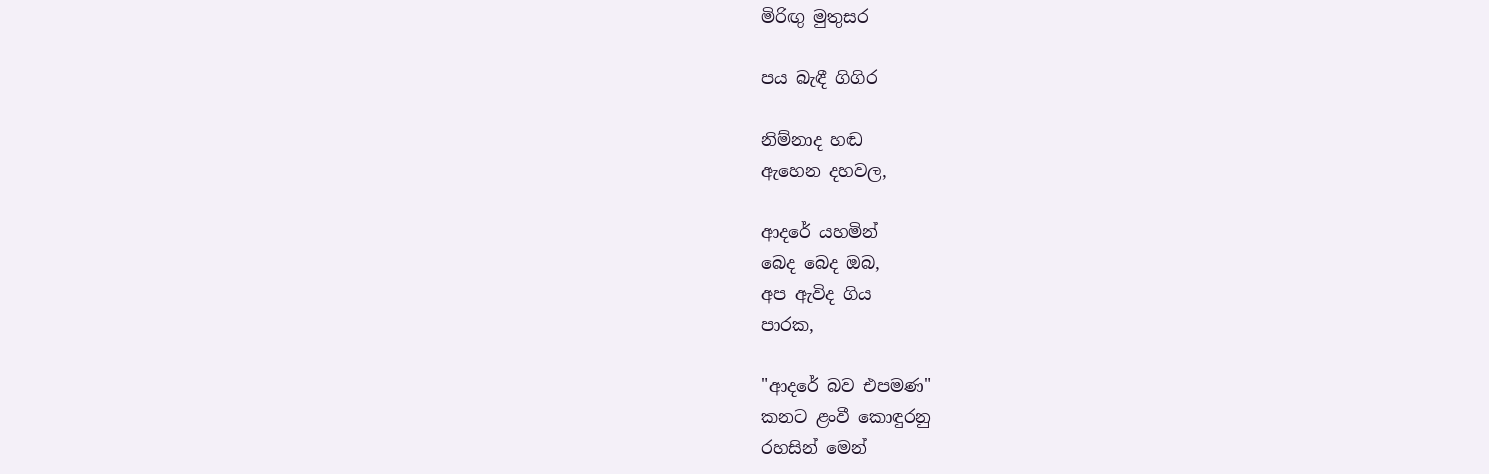මිරිඟු මුතුසර

පය බැඳී ගිගිර

නිම්නාද හඬ
ඇහෙන දහවල,

ආදරේ යහමින්
බෙද බෙද ඔබ,
අප ඇවිද ගිය
පාරක,

"ආදරේ බව එපමණ"
කනට ළංවී කොඳුරනු
රහසින් මෙන්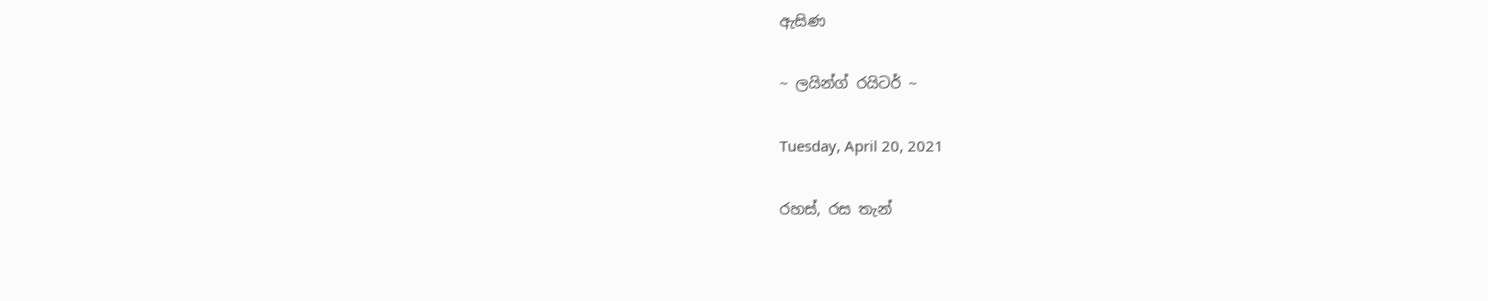ඇසිණ

~ ලයින්ග් රයිටර් ~

Tuesday, April 20, 2021

රහස්, රස තැන්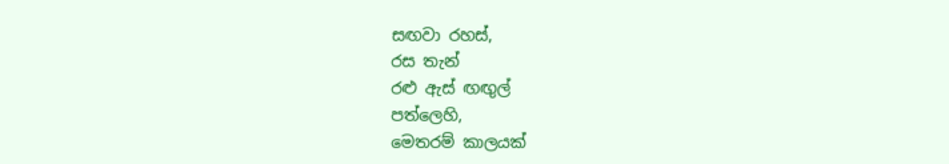සඟවා රහස්,
රස තැන්
රළු ඇස් ඟඟුල්
පත්ලෙහි,
මෙතරම් කාලයක්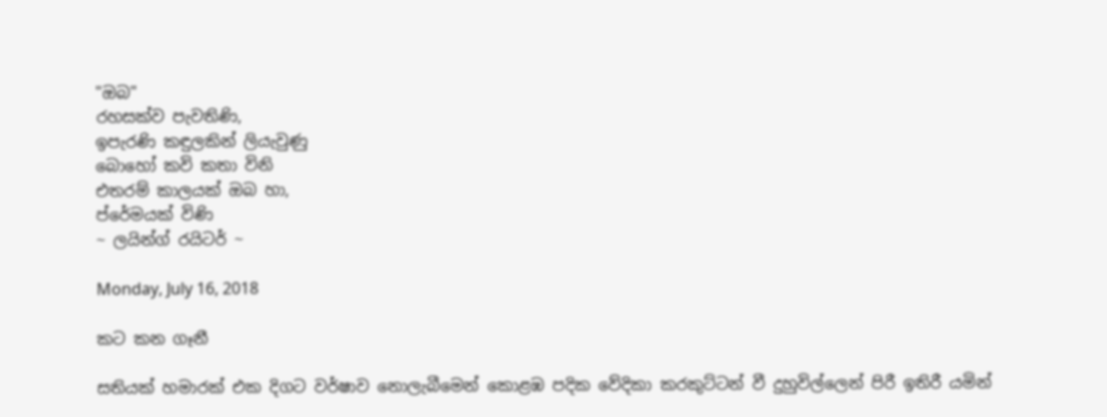"ඔබ"
රහසක්ව පැවතිණි,
ඉපැරණි කඳුලකින් ලියැවුණු
බොහෝ කවි කතා විනි
එතරම් කාලයක් ඔබ හා,
ප්රේමයක් විණි
~ ලයින්ග් රයිටර් ~

Monday, July 16, 2018

කට කන ගෑනී

සතියක් හමාරක් එක දිගට වර්ෂාව නොලැබීමෙන් කොළඹ පදික වේදිකා කරකුට්ටන් වී දුහුවිල්ලෙන් පිරී ඉතිරී යමින්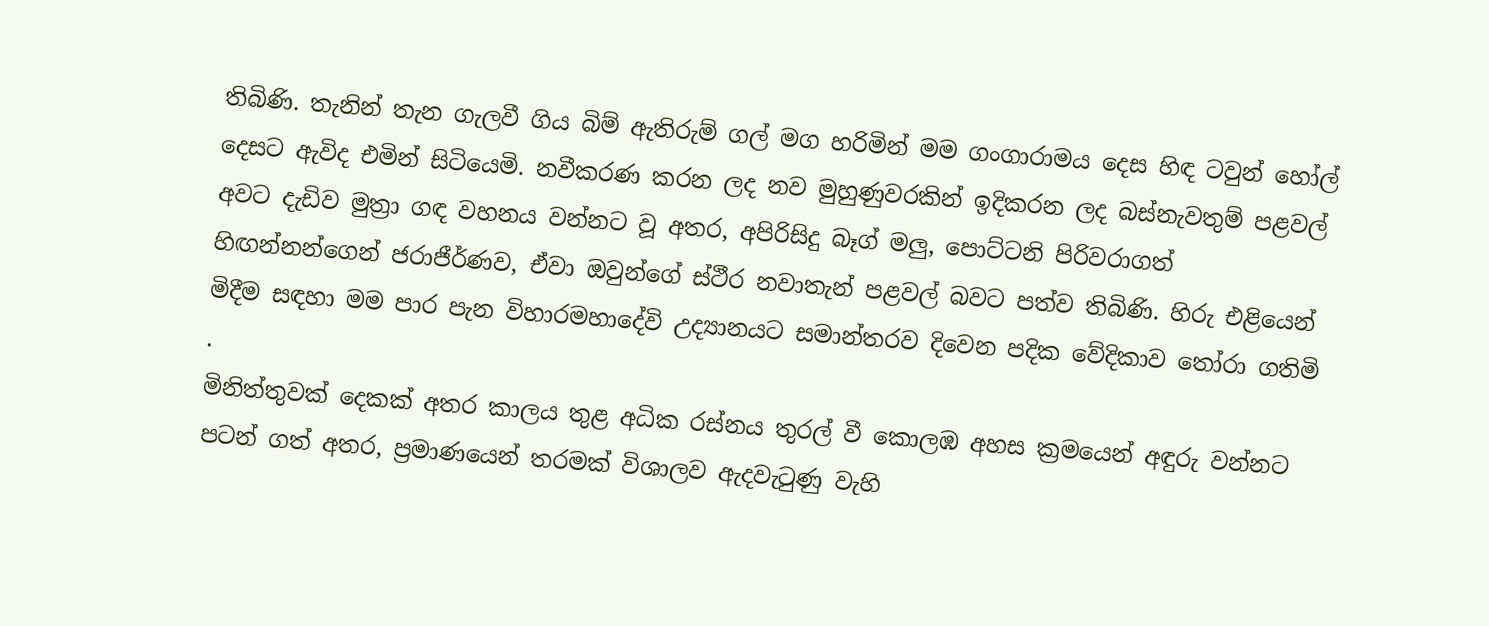තිබිණි. තැනින් තැන ගැලවී ගිය බිම් ඇතිරුම් ගල් මග හරිමින් මම ගංගාරාමය දෙස හිඳ ටවුන් හෝල් දෙසට ඇවිද එමින් සිටියෙමි. නවීකරණ කරන ලද නව මුහුණුවරකින් ඉදිකරන ලද බස්නැවතුම් පළවල් අවට දැඩිව මුත්‍රා ගඳ වහනය වන්නට වූ අතර, අපිරිසිදු බෑග් මලු, පොට්ටනි පිරිවරාගත් හිඟන්නන්ගෙන් ජරාජීර්ණව, ඒවා ඔවුන්ගේ ස්ථීර නවාතැන් පළවල් බවට පත්ව තිබිණි. හිරු එළියෙන් මිදීම සඳහා මම පාර පැන විහාරමහාදේවි උද්‍යානයට සමාන්තරව දිවෙන පදික වේදිකාව තෝරා ගතිමි
.
මිනිත්තුවක් දෙකක් අතර කාලය තුළ අධික රස්නය තුරල් වී කොලඹ අහස ක්‍රමයෙන් අඳුරු වන්නට පටන් ගත් අතර, ප්‍රමාණයෙන් තරමක් විශාලව ඇදවැටුණු වැහි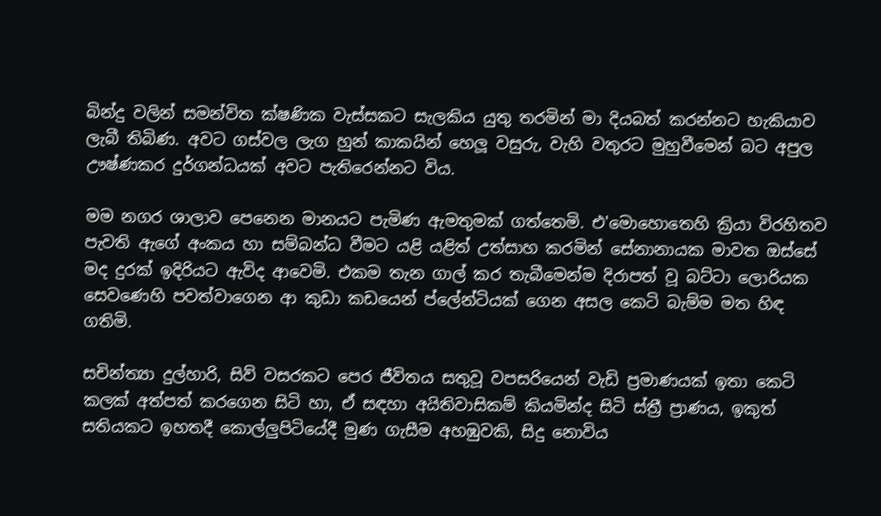බින්දු වලින් සමන්විත ක්ෂණික වැස්සකට සැලකිය යුතු තරමින් මා දියබත් කරන්නට හැකියාව ලැබී තිබිණ. අවට ගස්වල ලැග හුන් කාකයින් හෙලූ වසුරු, වැහි වතුරට මුහුවීමෙන් බට අපුල ඌෂ්ණකර දුර්ගන්ධයක් අවට පැතිරෙන්නට විය.

මම නගර ශාලාව පෙනෙන මානයට පැමිණ ඇමතුමක් ගත්තෙමි. එ'මොහොතෙහි ක්‍රියා විරහිතව පැවති ඇගේ අංකය හා සම්බන්ධ වීමට යළි යළිත් උත්සාහ කරමින් සේනානායක මාවත ඔස්සේ මද දුරක් ඉදිරියට ඇවිද ආවෙමි. එකම තැන ගාල් කර තැබීමෙන්ම දිරාපත් වූ බට්ටා ලොරියක සෙවණෙහි පවත්වාගෙන ආ කුඩා කඩයෙන් ප්ලේන්ටියක් ගෙන අසල කෙටි බැම්ම මත හිඳ ගතිමි.

සචින්ත්‍යා දුල්හාරි, සිව් වසරකට පෙර ජීවිතය සතුවූ වපසරියෙන් වැඩි ප්‍රමාණයක් ඉතා කෙටි කලක් අත්පත් කරගෙන සිටි හා, ඒ සඳහා අයිතිවාසිකම් කියමින්ද සිටි ස්ත්‍රී ප්‍රාණය, ඉකුත් සතියකට ඉහතදී කොල්ලුපිටියේදී මුණ ගැසීම අහඹුවකි, සිදු නොවිය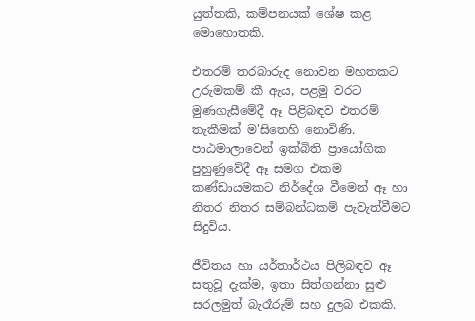යුත්තකි, කම්පනයක් ශේෂ කළ මොහොතකි.

එතරම් තරබාරුද නොවන මහතකට උරුමකම් කී ඇය, පළමු වරට මුණගැසීමේදී ඈ පිළිබඳව එතරම් තැකීමක් ම'සිතෙහි නොවිණි. පාඨමාලාවෙන් ඉක්බිති ප්‍රායෝගික පුහුණුවේදී ඈ සමග එකම කණ්ඩායමකට නිර්දේශ වීමෙන් ඈ හා නිතර නිතර සම්බන්ධකම් පැවැත්වීමට සිදුවිය.

ජීවිතය හා යර්තාර්ථය පිලිබඳව ඈ සතුවූ දැක්ම, ඉතා සිත්ගන්නා සුළු සරලමුත් බැරෑරුම් සහ දුලබ එකකි.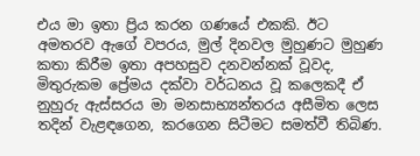එය මා ඉතා ප්‍රිය කරන ගණයේ එකකි. ඊට අමතරව ඇගේ වපරය, මුල් දිනවල මුහුණට මුහුණ කතා කිරීම ඉතා අපහසුව දනවන්නක් වූවද, මිතුරුකම ප්‍රේමය දක්වා වර්ධනය වූ කලෙකදී ඒ නුහුරු ඇස්සරය මා මනසාභ්‍යන්තරය අසීමිත ලෙස තදින් වැළඳගෙන, කරගෙන සිටීමට සමත්වී තිබිණ.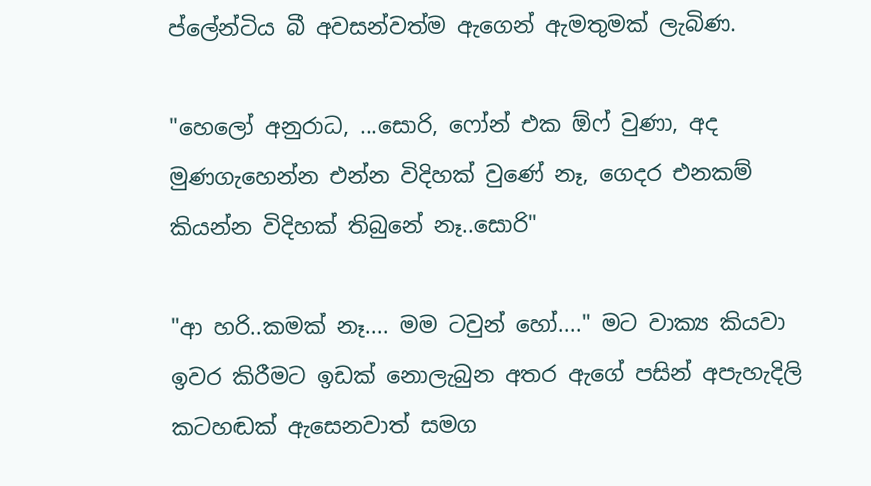ප්ලේන්ටිය බී අවසන්වත්ම ඇගෙන් ඇමතුමක් ලැබිණ.

"හෙලෝ අනුරාධ, ...සොරි, ෆෝන් එක ඕෆ් වුණා, අද මුණගැහෙන්න එන්න විදිහක් වුණේ නෑ, ගෙදර එනකම් කියන්න විදිහක් තිබුනේ නෑ..සොරි"

"ආ හරි..කමක් නෑ.... මම ටවුන් හෝ...." මට වාක්‍ය කියවා ඉවර කිරීමට ඉඩක් නොලැබුන අතර ඇගේ පසින් අපැහැදිලි කටහඬක් ඇසෙනවාත් සමග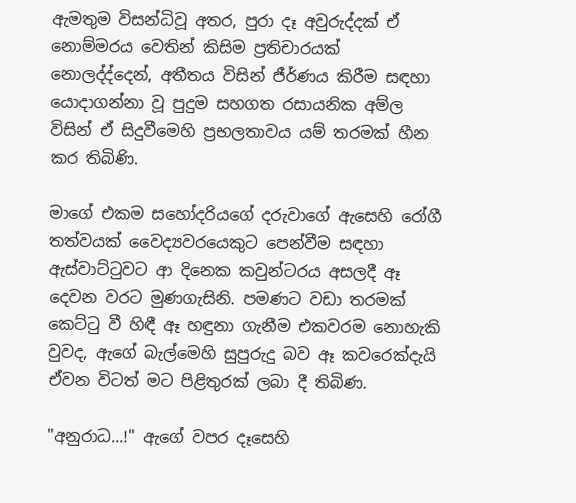ඇමතුම විසන්ධිවූ අතර, පුරා දෑ අවුරුද්දක් ඒ නොම්මරය වෙතින් කිසිම ප්‍රතිචාරයක් නොලද්ද්දෙන්, අතීතය විසින් ජීර්ණය කිරීම සඳහා යොදාගන්නා වූ පුදුම සහගත රසායනික අම්ල විසින් ඒ සිදුවීමෙහි ප්‍රභලතාවය යම් තරමක් හීන කර තිබිණි.

මාගේ එකම සහෝදරියගේ දරුවාගේ ඇසෙහි රෝගී තත්වයක් වෛද්‍යවරයෙකුට පෙන්වීම සඳහා ඇස්වාට්ටුවට ආ දිනෙක කවුන්ටරය අසලදී ඈ දෙවන වරට මුණගැසිනි. පමණට වඩා තරමක් කෙට්ටු වී හිඳී ඈ හඳුනා ගැනීම එකවරම නොහැකි වුවද, ඇගේ බැල්මෙහි සුපුරුදු බව ඈ කවරෙක්දැයි ඒවන විටත් මට පිළිතුරක් ලබා දී තිබිණ.

"අනුරාධ...!" ඇගේ වපර දෑසෙහි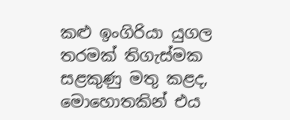කළු ඉංගිරියා යුගල තරමක් තිගැස්මක සළකුණු මතු කළද, මොහොතකින් එය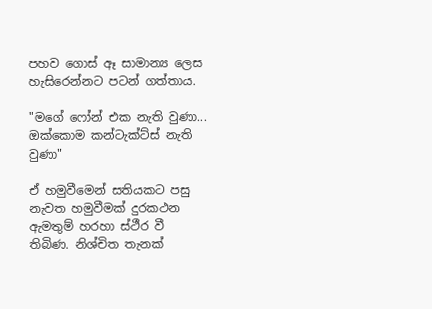පහව ගොස් ඈ සාමාන්‍ය ලෙස හැසිරෙන්නට පටන් ගත්තාය.

"මගේ ෆෝන් එක නැති වුණා... ඔක්කොම කන්ටැක්ට්ස් නැති වුණා"

ඒ හමුවීමෙන් සතියකට පසු නැවත හමුවීමක් දුරකථන ඇමතුම් හරහා ස්ථීර වී තිබිණ. නිශ්චිත තැනක්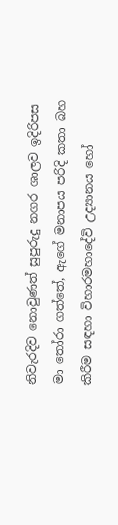නිවැරදිව නොවුණත් සුපුරුදු නගර ශාලව ඉදිරිපස මා තෝරා ගත්තේ, ඇගේ මනාපය පරිදි කතා බහ කිරීම සඳහා විහාරමහාදේවි උද්‍යානය හෝ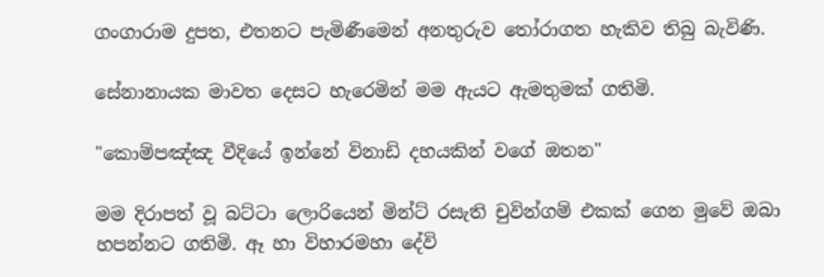ගංගාරාම දුපත, එතනට පැමිණීමෙන් අනතුරුව තෝරාගත හැකිව තිබු බැවිණි.

සේනානායක මාවත දෙසට හැරෙමින් මම ඇයට ඇමතුමක් ගතිමි.

"කොම්පඤ්ඤ වීදියේ ඉන්නේ විනාඩි දහයකින් වගේ ඔතන"

මම දිරාපත් වූ බට්ටා ලොරියෙන් මින්ට් රසැති චුවින්ගම් එකක් ගෙන මුවේ ඔබා හපන්නට ගතිමි. ඈ හා විහාරමහා දේවි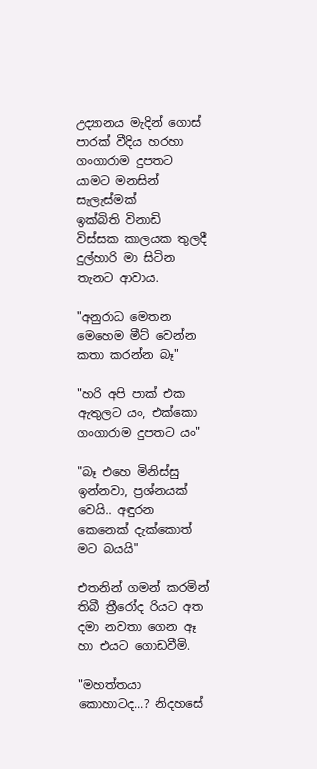උද්‍යානය මැදින් ගොස් පාරක් වීදිය හරහා ගංගාරාම දුපතට යාමට මනසින් සැලැස්මක්
ඉක්බිති විනාඩි විස්සක කාලයක තුලදී දුල්හාරි මා සිටින තැනට ආවාය.

"අනුරාධ මෙතන මෙහෙම මීට් වෙන්න කතා කරන්න බෑ"

"හරි අපි පාක් එක ඇතුලට යං, එක්ක‍ො ගංගාරාම දුපතට යං"

"බෑ එහෙ මිනිස්සු ඉන්නවා, ප්‍රශ්නයක් වෙයි.. අඳුරන කෙනෙක් දැක්කොත් මට බයයි"

එතනින් ගමන් කරමින් තිබී ත්‍රීරෝද රියට අත දමා නවතා ගෙන ඈ හා එයට ගොඩවීමි.

"මහත්තයා කොහාටද...? නිදහසේ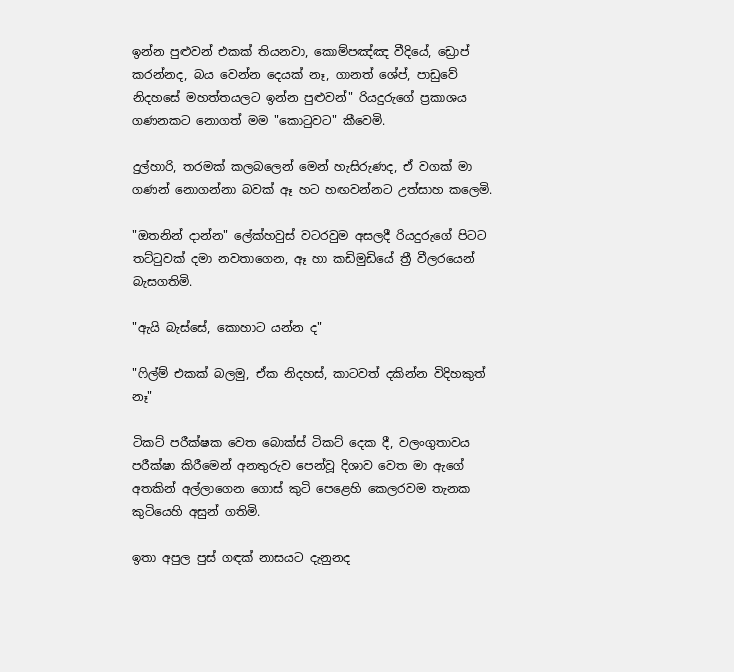ඉන්න පුළුවන් එකක් තියනවා, කොම්පඤ්ඤ වීදියේ, ඩ්‍රොප් කරන්නද, බය වෙන්න දෙයක් නෑ, ගානත් ශේප්, පාඩුවේ නිදහසේ මහත්තයලට ඉන්න පුළුවන්" රියදුරුගේ ප්‍රකාශය ගණනකට නොගත් මම "කොටුවට" කීවෙමි.

දුල්හාරි, තරමක් කලබලෙන් මෙන් හැසිරුණද, ඒ වගක් මා ගණන් නොගන්නා බවක් ඈ හට හඟවන්නට උත්සාහ කලෙමි.

"ඔතනින් දාන්න" ලේක්හවුස් වටරවුම අසලදී රියදුරුගේ පිටට තට්ටුවක් දමා නවතාගෙන, ඈ හා කඩිමුඩියේ ත්‍රී වීලරයෙන් බැසගතිමි.

"ඇයි බැස්සේ, කොහාට යන්න ද"

"ෆිල්ම් එකක් බලමු, ඒක නිදහස්, කාටවත් දකින්න විදිහකුත් නෑ"

ටිකට් පරීක්ෂක වෙත බොක්ස් ටිකට් දෙක දී, වලංගුතාවය පරීක්ෂා කිරීමෙන් අනතුරුව පෙන්වූ දිශාව වෙත මා ඇගේ අතකින් අල්ලාගෙන ගොස් කුටි පෙළෙහි කෙලරවම තැනක කුටියෙහි අසුන් ගතිමි.

ඉතා අපුල පුස් ගඳක් නාසයට දැනුනද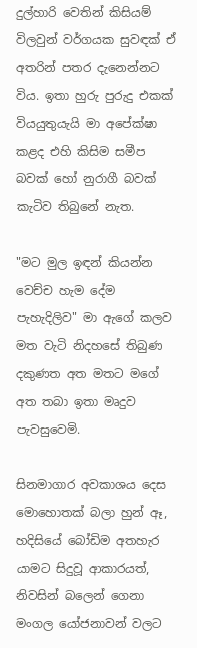දුල්හාරි වෙතින් කිසියම් විලවුන් වර්ගයක සුවඳක් ඒ අතරින් පතර දැනෙන්නට විය. ඉතා හුරු පුරුදු එකක් වියයුතුයැයි මා අපේක්ෂා කළද එහි කිසිම සමීප බවක් හෝ නුරාගී බවක් කැටිව තිබුනේ නැත.

"මට මුල ඉඳන් කියන්න වෙච්ච හැම දේම පැහැදිලිව" මා ඇගේ කලව මත වැටි නිදහසේ තිබුණ දකුණත අත මතට මගේ අත තබා ඉතා මෘදුව පැවසුවෙමි.

සිනමාගාර අවකාශය දෙස මොහොතක් බලා හුන් ඈ, හදිසියේ බෝඩිම අතහැර යාමට සිදුවූ ආකාරයත්, නිවසින් බලෙන් ගෙනා මංගල යෝජනාවන් වලට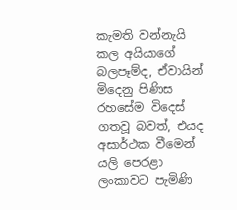කැමති වන්නැයි කල අයියාගේ බලපෑම්ද, ඒවායින් මිදෙනු පිණිස රහසේම විදෙස් ගතවූ බවත්, එයද අසාර්ථක වීමෙන් යලි පෙරළා ලංකාවට පැමිණි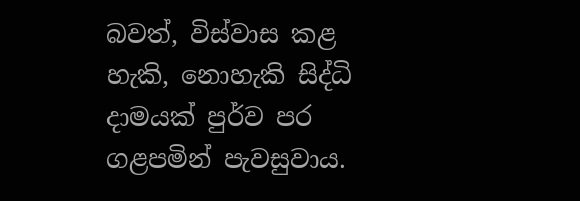බවත්, විස්වාස කළ හැකි, නොහැකි සිද්ධි දාමයක් පුර්ව පර ගළපමින් පැවසුවාය.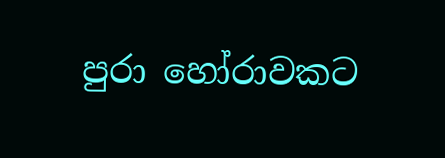පුරා හෝරාවකට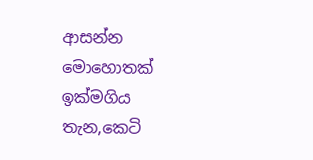ආසන්න මොහොතක් ඉක්මගිය තැන,කෙටි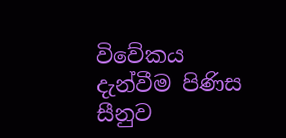විවේකය දැන්වීම පිණිස සීනුව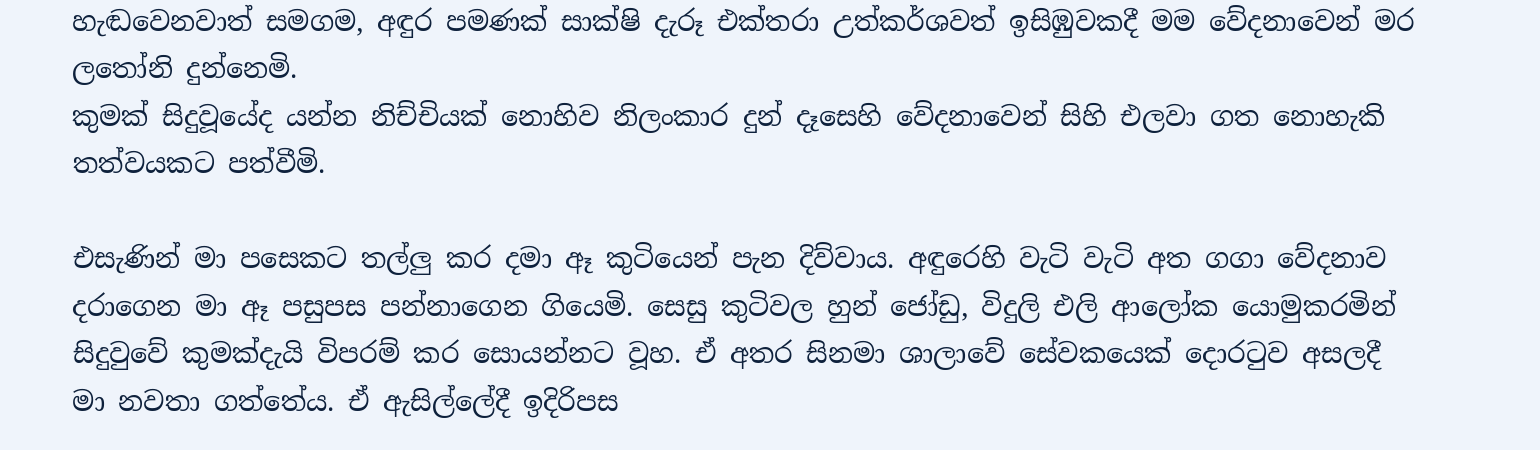හැඬවෙනවාත් සමගම, අඳුර පමණක් සාක්ෂි දැරූ එක්තරා උත්කර්ශවත් ඉසිඹුවකදී මම වේදනාවෙන් මර ලතෝනි දුන්නෙමි.
කුමක් සිදුවූයේද යන්න නිච්චියක් නොහිව නිලංකාර දුන් දෑසෙහි වේදනාවෙන් සිහි එලවා ගත නොහැකි තත්වයකට පත්වීමි.

එසැණින් මා පසෙකට තල්ලු කර දමා ඈ කුටියෙන් පැන දිව්වාය. අඳුරෙහි වැටි වැටි අත ගගා වේදනාව දරාගෙන මා ඈ පසුපස පන්නාගෙන ගියෙමි. සෙසු කුටිවල හුන් ජෝඩු, විදුලි එලි ආල‍ෝක යොමුකරමින් සිදුවුවේ කුමක්දැයි විපරම් කර සොයන්නට වූහ. ඒ අතර සිනමා ශාලාවේ සේවකයෙක් දොරටුව අසලදී මා නවතා ගත්තේය. ඒ ඇසිල්ලේදී ඉදිරිපස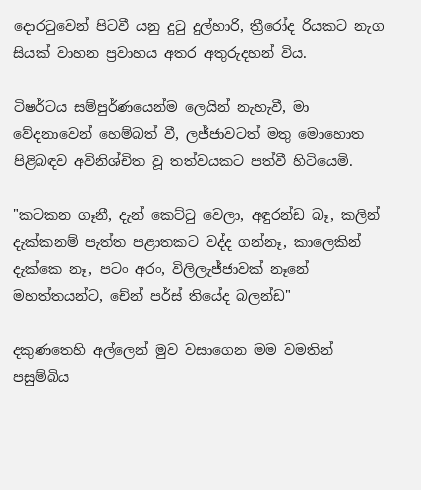දොරටුවෙන් පිටවී යනු දුටු දුල්හාරි, ත්‍රීරෝද රියකට නැග සියක් වාහන ප්‍රවාහය අතර අතුරුදහන් විය.

ටිෂර්ටය සම්පුර්ණයෙන්ම ලෙයින් නැහැවී, මා වේදනාවෙන් හෙම්බත් වී, ලජ්ජාවටත් මතු මොහොත පිළිබඳව අවිනිශ්චිත වූ තත්වයකට පත්වී හිටියෙමි.

"කටකන ගෑනී, දැන් කෙට්ටු වෙලා, අඳුරන්ඩ බෑ, කලින් දැක්කනම් පැත්ත පළාතකට වද්ද ගන්නෑ, කාලෙකින් දැක්කෙ නෑ, පටං අරං, විලිලැජ්ජාවක් නෑනේ මහත්තයන්ට, චේන් පර්ස් තියේද බලන්ඩ"

දකුණතෙහි අල්ලෙන් මුව වසාගෙන මම වමතින් පසුම්බිය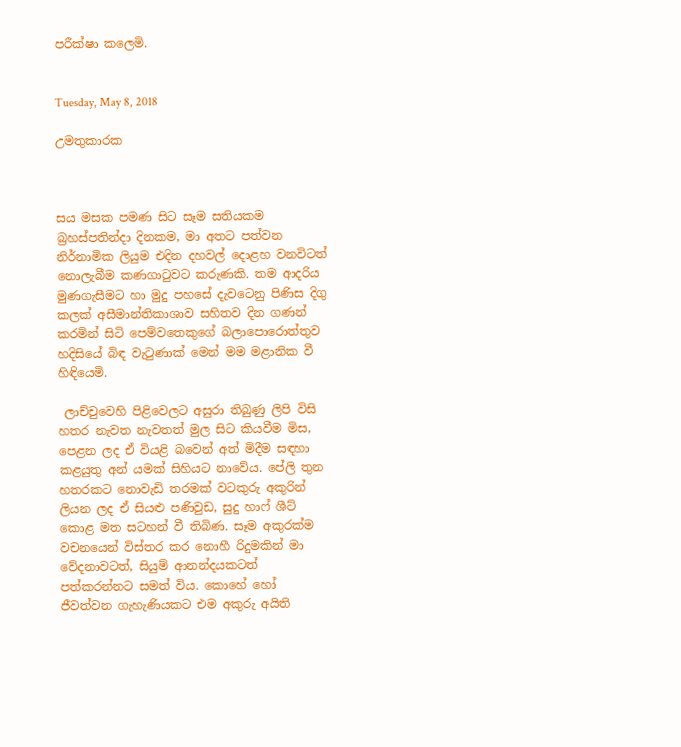පරීක්ෂා කලෙමි.


Tuesday, May 8, 2018

උමතුකාරක



සය මසක පමණ සිට සෑම සතියකම බ්‍රහස්පතින්දා දිනකම, මා අතට පත්වන නිර්නාමික ලියුම එදින දහවල් දොළහ වනවිටත් නොලැබීම කණගාටුවට කරුණකි. තම ආදරිය මුණගැසීමට හා මුදු පහසේ දැවටෙනු පිණිස දිගු කලක් අසීමාන්තිකාශාව සහිතව දින ගණන් කරමින් සිටි පෙම්වතෙකුගේ බලාපොරොත්තුව හදිසියේ බිඳ වැටුණාක් මෙන් මම මළානික වී හිඳියෙමි.

 ලාච්චුවෙහි පිළිවෙලට අසුරා තිබුණු ලිපි විසි හතර නැවත නැවතත් මුල සිට කියවීම මිස, පෙළන ලද ඒ වියළි බවෙන් අත් මිදීම සඳහා කළයුතු අන් යමක් සිහියට නාවේය. පේලි තුන හතරකට නොවැඩි තරමක් වටකුරු අකුරින් ලියන ලද ඒ සියළු පණිවුඩ, සුදු හාෆ් ශීට් කොළ මත සටහන් වී තිබිණ. සෑම අකුරක්ම වචනයෙන් විස්තර කර නොහී රිදුමකින් මා වේදනාවටත්, සියුම් ආනන්දයකටත් පත්කරන්නට සමත් විය. කොහේ හෝ ජීවත්වන ගැහැණියකට එම අකුරු අයිති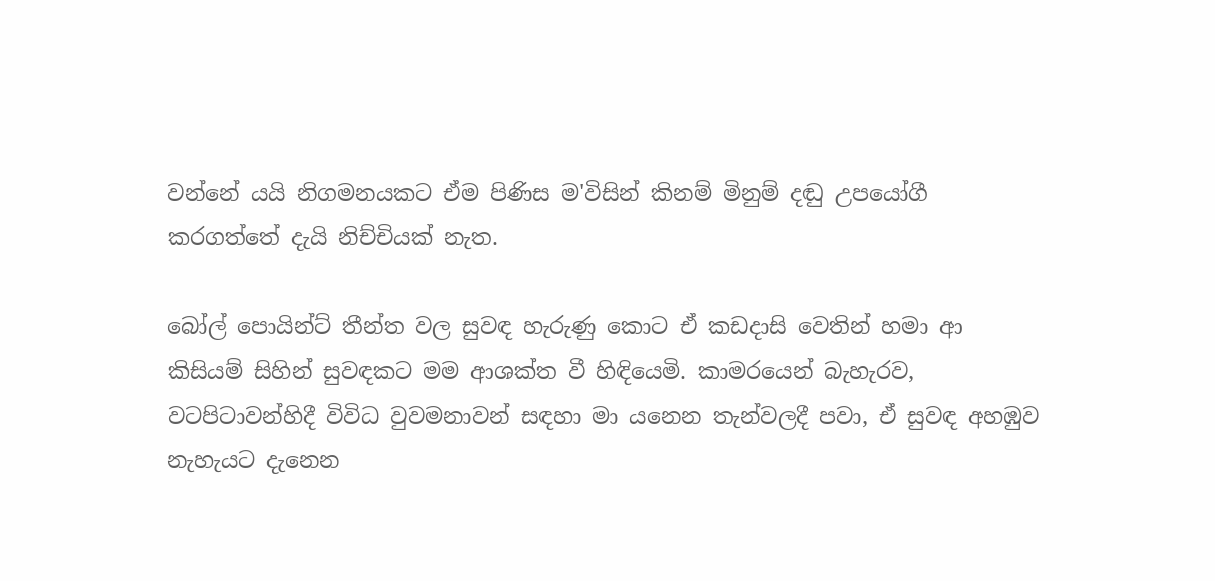වන්නේ යයි නිගමනයකට ඒම පිණිස ම'විසින් කිනම් මිනුම් දඬු උපයෝගී කරගත්තේ දැයි නිච්චියක් නැත.

බෝල් පොයින්ට් තීන්ත වල සුවඳ හැරුණු කොට ඒ කඩදාසි වෙතින් හමා ආ කිසියම් සිහින් සුවඳකට මම ආශක්ත වී හිඳියෙමි. කාමරයෙන් බැහැරව, වටපිටාවන්හිදී විවිධ වුවමනාවන් සඳහා මා යනෙන තැන්වලදී පවා, ඒ සුවඳ අහඹුව නැහැයට දැනෙන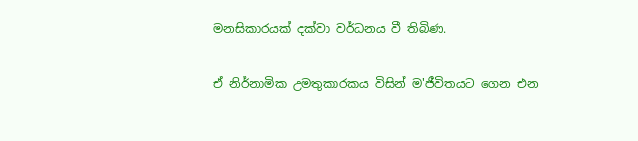මනසිකාරයක් දක්වා වර්ධනය වී තිබිණ.

ඒ නිර්නාමික උමතුකාරකය විසින් ම'ජීවිතයට ගෙන එන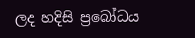ලද හදිසි ප්‍රබෝධය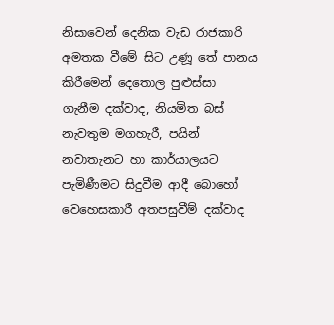නිසාවෙන් දෙනික වැඩ රාජකාරි අමතක වීමේ සිට උණූ තේ පානය කිරීමෙන් දෙතොල පුළුස්සා ගැනීම දක්වාද, නියමිත බස් නැවතුම මගහැරී, පයින් නවාතැනට හා කාර්යාලයට පැමිණීමට සිදුවීම ආදී බොහෝ වෙහෙසකාරී අතපසුවීම් දක්වාද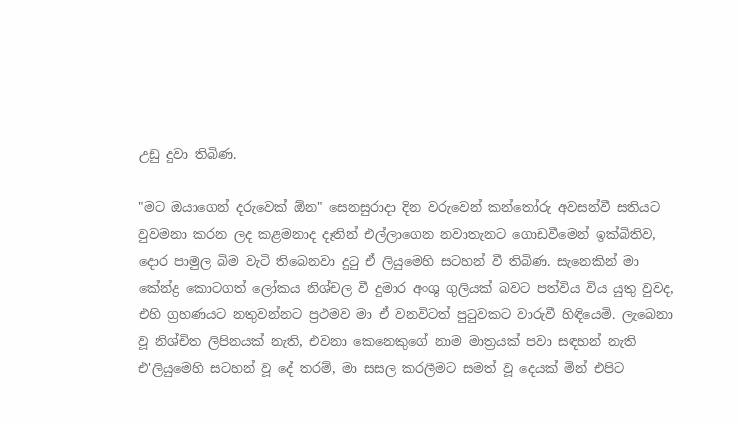උඩු දුවා තිබිණ.

"මට ඔයාගෙන් දරුවෙක් ඕන" සෙනසුරාදා දින වරුවෙන් කන්තෝරු අවසන්වී සතියට වුවමනා කරන ලද කළමනාද දෑතින් එල්ලාගෙන නවාතැනට ගොඩවීමෙන් ඉක්බිතිව, දොර පාමුල බිම වැටි තිබෙනවා දුටු ඒ ලියුමෙහි සටහන් වී තිබිණ. සැනෙකින් මා කේන්ද්‍ර කොටගත් ලෝකය නිශ්චල වී දුමාර අංශු ගුලියක් බවට පත්විය විය යුතු වුවද, එහි ග්‍රහණයට නතුවන්නට ප්‍රථමව මා ඒ වනවිටත් පුටුවකට වාරුවී හිඳියෙමි. ලැබෙනා වූ නිශ්චිත ලිපිනයක් නැති, එවනා කෙනෙකුගේ නාම මාත්‍රයක් පවා සඳහන් නැති එ'ලියුමෙහි සටහන් වූ දේ තරම්, මා සසල කරලීමට සමත් වූ දෙයක් මින් එපිට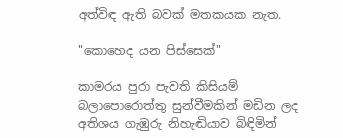අත්විඳ ඇති බවක් මතකයක නැත.

"කොහෙද යන පිස්සෙක්"

කාමරය පුරා පැවති කිසියම් බලාපොරොත්තු සුන්වීමකින් මඩින ලද අතිශය ගැඹුරු නිහැඬියාව බිඳිමින්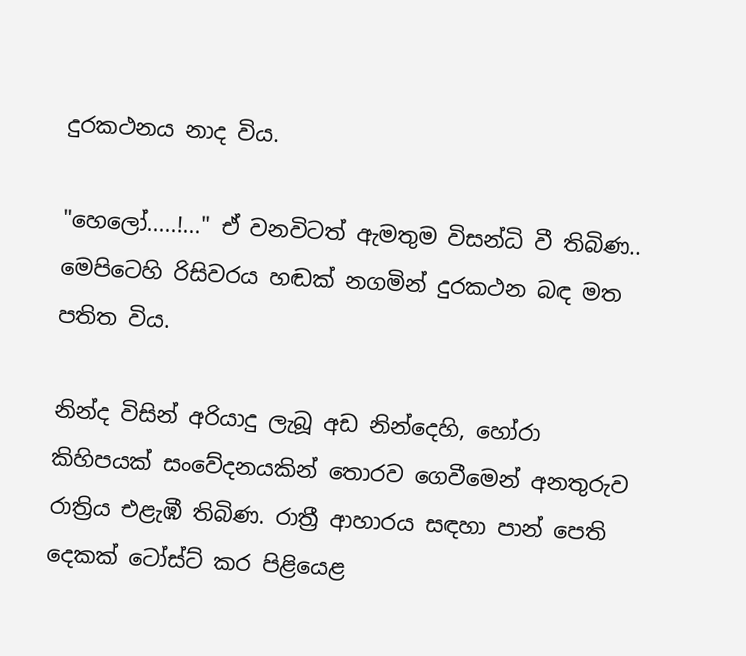දුරකථනය නාද විය.

"හෙලෝ.....!..." ඒ වනවිටත් ඇමතුම විසන්ධි වී තිබිණ.. ම‍ෙපිටෙහි රිසිවරය හඬක් නගමින් දුරකථන බඳ මත පතිත විය.

නින්ද විසින් අරියාදු ලැබූ අඩ නින්දෙහි, හෝරා කිහිපයක් සංවේදනයකින් තොරව ගෙවීමෙන් අනතුරුව රාත්‍රිය එළැඹී තිබිණ. රාත්‍රී ආහාරය සඳහා පාන් පෙති දෙකක් ටෝස්ට් කර පිළියෙළ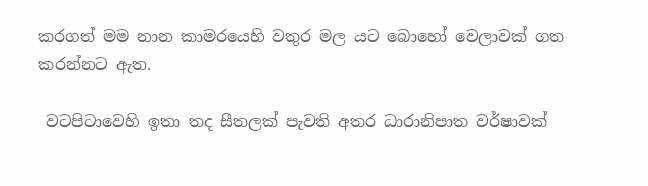කරගත් මම නාන කාමරයෙහි වතුර මල යට බොහෝ වෙලාවක් ගත කරන්නට ඇත.

 වටපිටාවෙහි ඉතා තද සීතලක් පැවති අතර ධාරානිපාත වර්ෂාවක්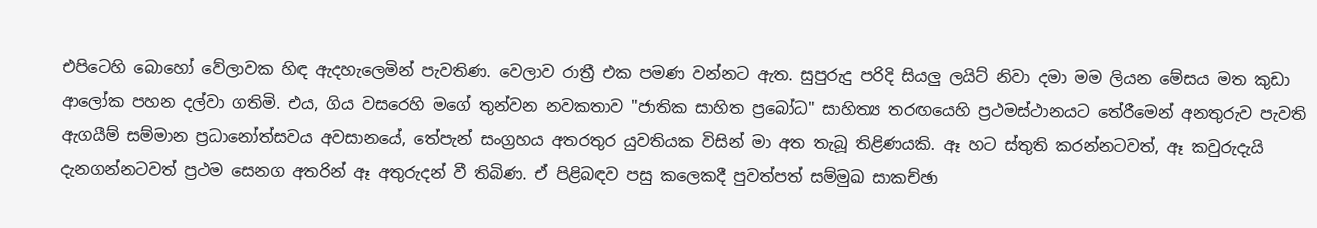එපිටෙහි බොහෝ වේලාවක හිඳ ඇදහැලෙමින් පැවතිණ. වෙලාව රාත්‍රී එක පමණ වන්නට ඇත. සුපුරුදු පරිදි සියලු ලයිට් නිවා දමා මම ලියන මේසය මත කුඩා ආලෝක පහන දල්වා ගතිමි. එය, ගිය වසරෙහි මගේ තුන්වන නවකතාව "ජාතික සාහිත ප්‍රබෝධ" සාහිත්‍ය තරඟයෙහි ප්‍රථමස්ථානයට තේරීමෙන් අනතුරුව පැවති ඇගයීම් සම්මාන ප්‍රධානෝත්සවය අවසානයේ, තේපැන් සංග්‍රහය අතරතුර යුවතියක විසින් මා අත තැබූ තිළිණයකි. ඈ හට ස්තුති කරන්නටවත්, ඈ කවුරුදැයි දැනගන්නටවත් ප්‍රථම සෙනග අතරින් ඈ අතුරුදන් වී තිබිණ. ඒ පිළිබඳව පසු කලෙකදී පුවත්පත් සම්මුඛ සාකච්ඡා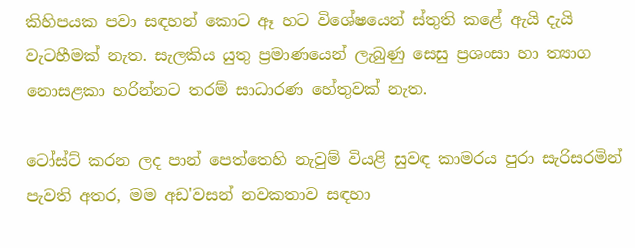කිහිපයක පවා සඳහන් කොට ඈ හට විශේෂයෙන් ස්තුති කළේ ඇයි දැයි වැටහීමක් නැත. සැලකිය යුතු ප්‍රමාණයෙන් ලැබුණු සෙසු ප්‍රශංසා හා ත්‍යාග නොසළකා හරින්නට තරම් සාධාරණ හේතුවක් නැත.

ටෝස්ට් කරන ලද පාන් පෙත්තෙහි නැවුම් වියළි සුවඳ කාමරය පුරා සැරිසරමින් පැවති අතර, මම අඩ'වසන් නවකතාව සඳහා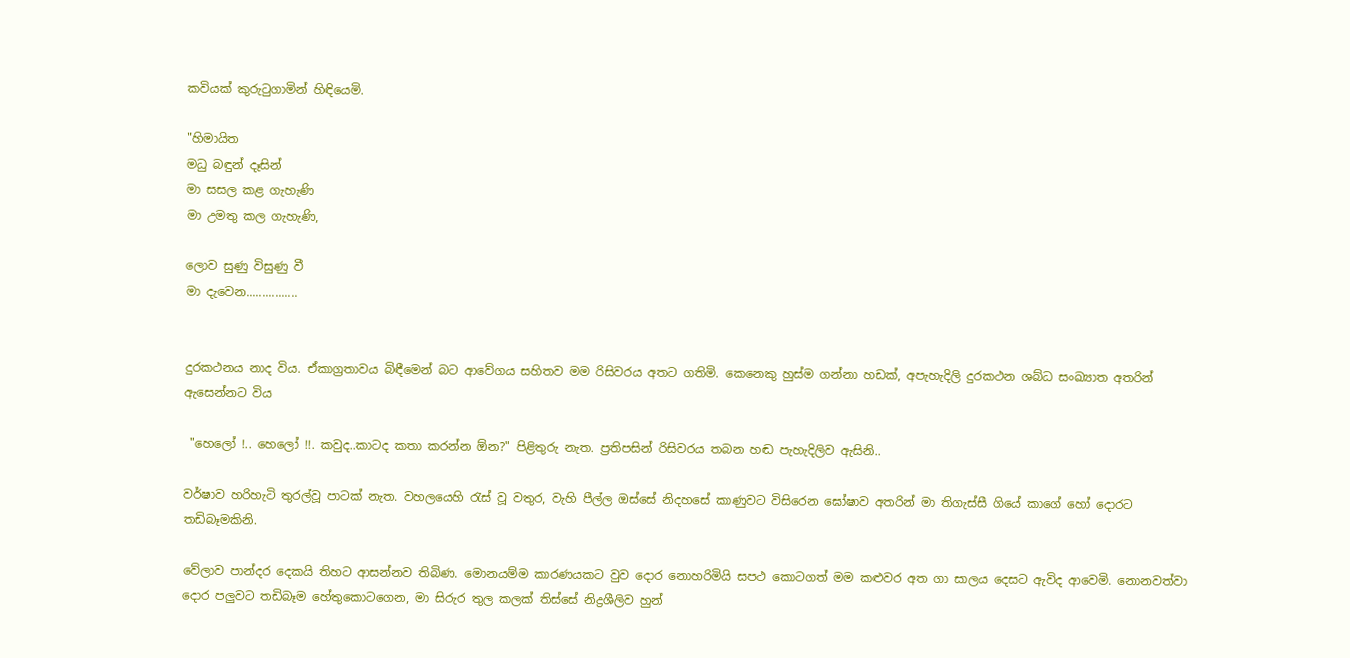කවියක් කුරුටුගාමින් හිඳියෙමි.

"හිමායිත
මධු බඳුන් දෑසින්
මා සසල කළ ගැහැණි
මා උමතු කල ගැහැණි,

ලොව සුණු විසුණු වී
මා දැවෙන................


දුරකථනය නාද විය. ඒකාග්‍රතාවය බිඳීමෙන් බට ආවේගය සහිතව මම රිසිවරය අතට ගතිමි. කෙනෙකු හුස්ම ගන්නා හඩක්, අපැහැදිලි දුරකථන ශබ්ධ සංඛ්‍යාත අතරින් ඇසෙන්නට විය

 "හෙලෝ !.. හෙලෝ !!. කවුද..කාටද කතා කරන්න ඕන?" පිළිතුරු නැත. ප්‍රතිපසින් රිසිවරය තබන හඬ පැහැදිලිව ඇසිනි..

වර්ෂාව හරිහැටි තුරල්වූ පාටක් නැත. වහලයෙහි රැස් වූ වතුර, වැහි පීල්ල ඔස්සේ නිදහසේ කාණුවට විසිරෙන ඝෝෂාව අතරින් මා තිගැස්සී ගියේ කාගේ හෝ දොරට තඩිබෑමකිනි.

වේලාව පාන්දර දෙකයි තිහට ආසන්නව තිබිණ. මොනයම්ම කාරණයකට වුව දොර නොහරිමියි සපථ කොටගත් මම කළුවර අත ගා සාලය දෙසට ඇවිද ආවෙමි. නොනවත්වා දොර පලුවට තඩිබෑම හේතුකොටගෙන, මා සිරුර තුල කලක් තිස්සේ නිද්‍රශීලිව හුන්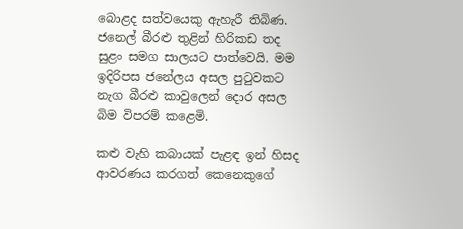බොළද සත්වයෙකු ඇහැරී තිබිණ. ජනෙල් බීරළු තුළින් හිරිකඩ තද සුළං සමග සාලයට පාත්වෙයි. මම ඉදිරිපස ජනේලය අසල පුටුවකට නැග බීරළු කාවුලෙන් දොර අසල බිම විපරම් කළෙමි.

කළු වැහි කබායක් පැළඳ ඉන් හිසද ආවරණය කරගත් කෙනෙකුගේ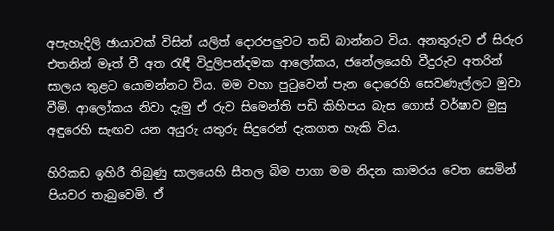අපැහැදිලි ඡායාවක් විසින් යලිත් දොරපලුවට තඩි බාන්නට විය. අනතුරුව ඒ සිරුර එතනින් මෑත් වී අත රැඳී විදුලිපන්දමක ආලෝකය, ජනේලයෙහි වීදුරුව අතරින් සාලය තුළට යොමන්නට විය. මම වහා පුටුවෙන් පැන දොරෙහි සෙවණැල්ලට මුවා වීමි. ආලෝකය නිවා දැමු ඒ රුව සිමෙන්ති පඩි කිහිපය බැස ගොස් වර්ෂාව මුසු අඳුරෙහි සැඟව යන අයුරු යතුරු සිදුරෙන් දැකගත හැකි විය.

හිරිකඩ ඉහිරී තිබුණු සාලයෙහි සීතල බිම පාගා මම නිදන කාමරය වෙත සෙමින් පියවර තැබුවෙමි. ඒ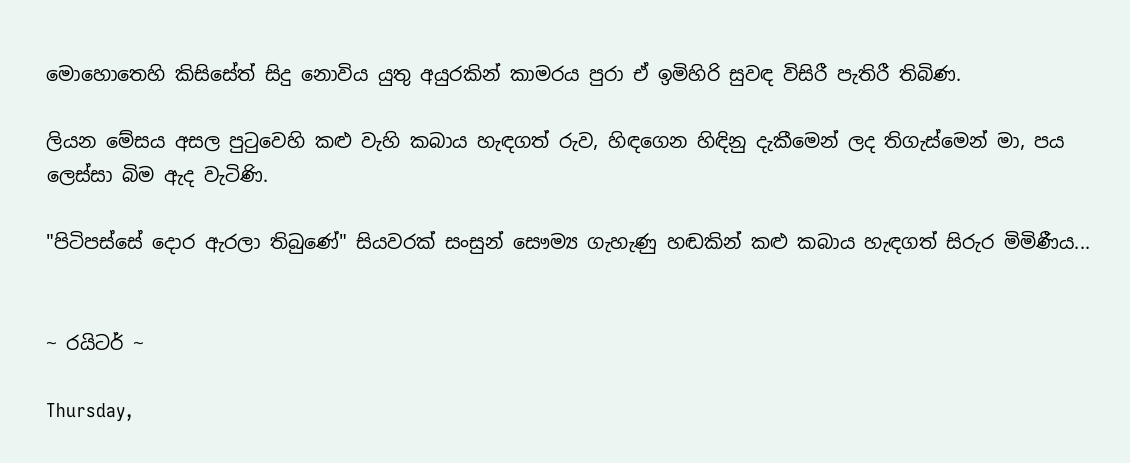මොහොතෙහි කිසිසේත් සිදු නොවිය යුතු අයුරකින් කාමරය පුරා ඒ ඉමිහිරි සුවඳ විසිරී පැතිරී තිබිණ.

ලියන මේසය අසල පුටුවෙහි කළු වැහි කබාය හැඳගත් රුව, හිඳගෙන හිඳිනු දැකීමෙන් ලද තිගැස්මෙන් මා, පය ලෙස්සා බිම ඇද වැටිණි.

"පිටිපස්සේ දොර ඇරලා තිබුණේ" සියවරක් සංසුන් සෞම්‍ය ගැහැණු හඬකින් කළු කබාය හැඳගත් සිරුර මිමිණීය...


~ රයිටර් ~

Thursday,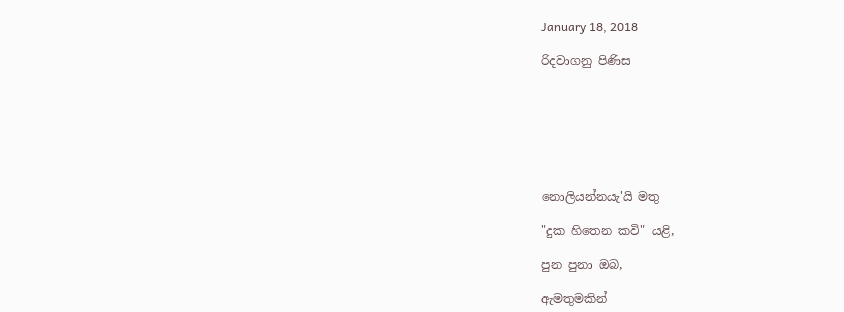January 18, 2018

රිදවාගනු පිණිස







නොලියන්නයැ'යි මතු

"දුක හිතෙන කවි" යළි,

පුන පුනා ඔබ,

ඇමතුමකින්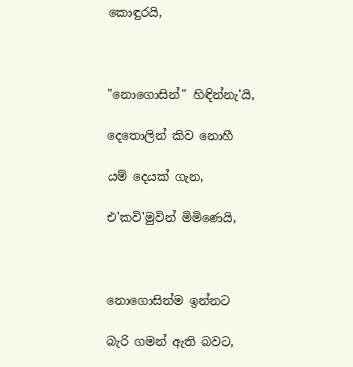කොඳුරයි,



"නොගොසින්" හිඳින්නැ'යි,

දෙතොලින් කිව නොහී

යම් දෙයක් ගැන,

එ'කවි'මුවින් මිමිණෙයි,



නොගොසින්ම ඉන්නට

බැරි ගමන් ඇති බවට,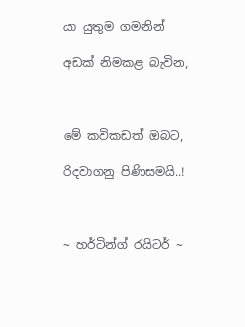යා යුතුම ගමනින්

අඩක් නිමකළ බැවින,



මේ කවිකඩත් ඔබට,

රිදවාගනු පිණිසමයි..!



~ හර්ටින්ග් රයිටර් ~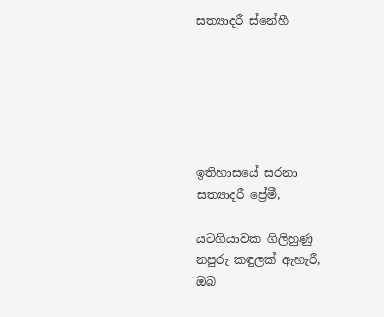සත්‍යාදරී ස්නේහී






ඉතිහාසයේ සරනා
සත්‍යාදරී ප්‍රේමී,

යටගියාවක ගිලිහුණු
නපුරු කඳුලක් ඇහැරී,
ඔබ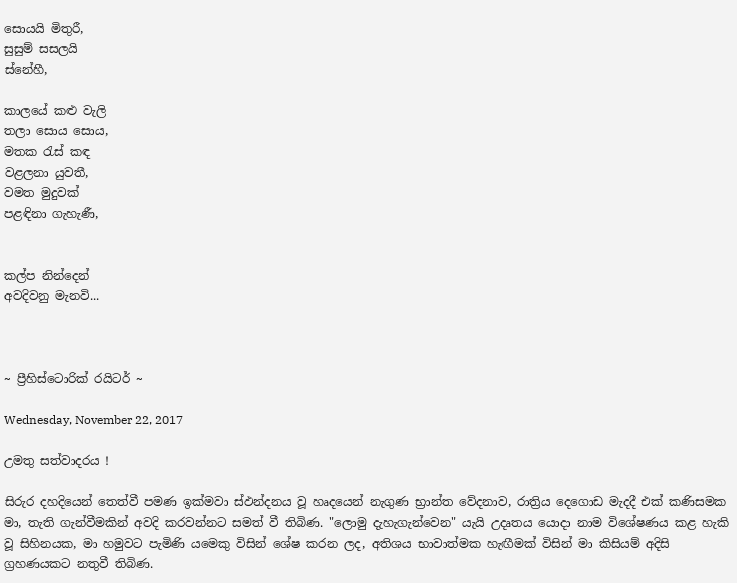සොයයි මිතුරී,
සුසුම් සසලයි
ස්නේහී,

කාලයේ කළු වැලි
තලා සොය සොය,
මතක රැස් කඳ
වළලනා යුවතී,
වමත මුදුවක්
පළඳිනා ගැහැණී,


කල්ප නින්දෙන්
අවදිවනු මැනවි...



~ ප්‍රීහිස්ටොරික් රයිටර් ~

Wednesday, November 22, 2017

උමතු සත්වාදරය !

සිරුර දහදියෙන් තෙත්වී පමණ ඉක්මවා ස්ඵන්දනය වූ හෘදයෙන් නැගුණ භ්‍රාන්ත වේදනාව, රාත්‍රිය දෙගොඩ මැදදී එක් කණිසමක මා, තැති ගැන්වීමකින් අවදි කරවන්නට සමත් වී තිබිණ. "ලොමු දැහැගැන්වෙන" යැයි උදෘතය යොදා නාම විශේෂණය කළ හැකි වූ සිහිනයක, මා හමුවට පැමිණි යමෙකු විසින් ශේෂ කරන ලද, අතිශය භාවාත්මක හැඟීමක් විසින් මා කිසියම් අදිසි ග්‍රහණයකට නතුවී තිබිණ.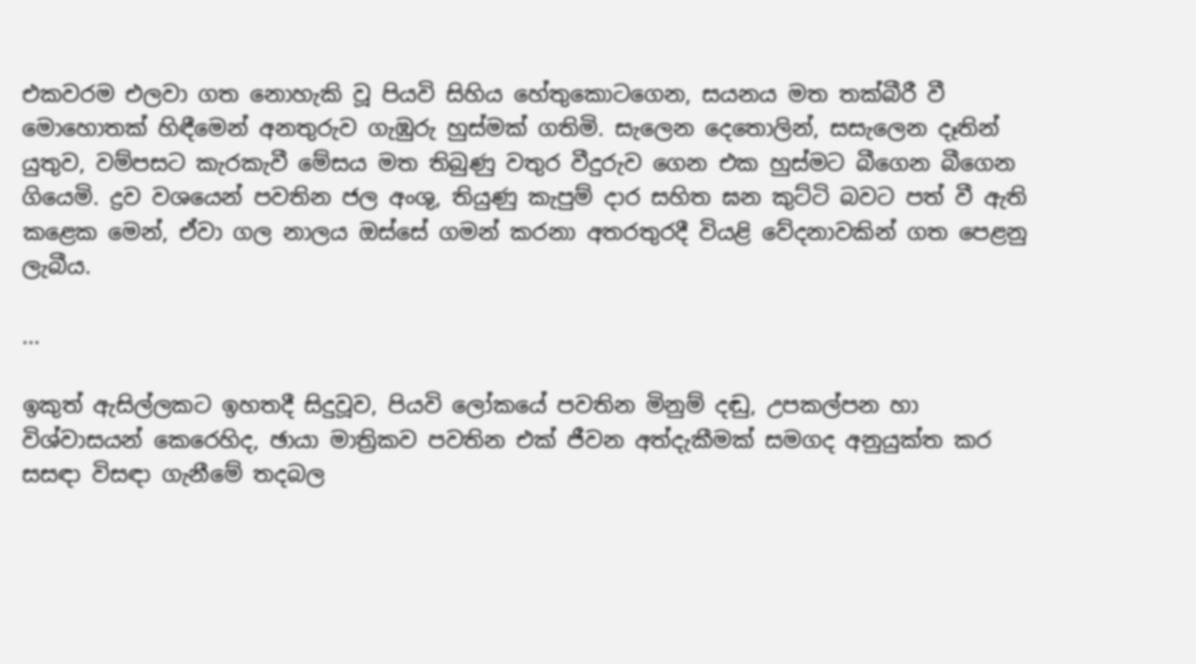එකවරම එලවා ගත නොහැකි වූ පියවි සිහිය හේතුකොටගෙන, සයනය මත තක්බීරී වී මොහොතක් හිඳීමෙන් අනතුරුව ගැඹුරු හුස්මක් ගතිමි. සැලෙන දෙතොලින්, සසැලෙන දෑතින් යුතුව, වම්පසට කැරකැවී මේසය මත තිබුණු වතුර වීදුරුව ගෙන එක හුස්මට බීගෙන බීගෙන ගියෙමි. ද්‍රව වශයෙන් පවතින ජල අංශු, තියුණු කැපුම් දාර සහිත ඝන කුට්ටි බවට පත් වී ඇති කළෙක මෙන්, ඒවා ගල නාලය ඔස්සේ ගමන් කරනා අතරතුරදී වියළි වේදනාවකින් ගත පෙළනු ලැබීය.

...

ඉකුත් ඇසිල්ලකට ඉහතදී සිදුවූව, පියවි ලෝකයේ පවතින මිනුම් දඬු, උපකල්පන හා විශ්වාසයන් කෙරෙහිද, ඡායා මාත්‍රිකව පවතින එක් ජීවන අත්දැකීමක් සමගද අනුයුක්ත කර සසඳා විසඳා ගැනීමේ තදබල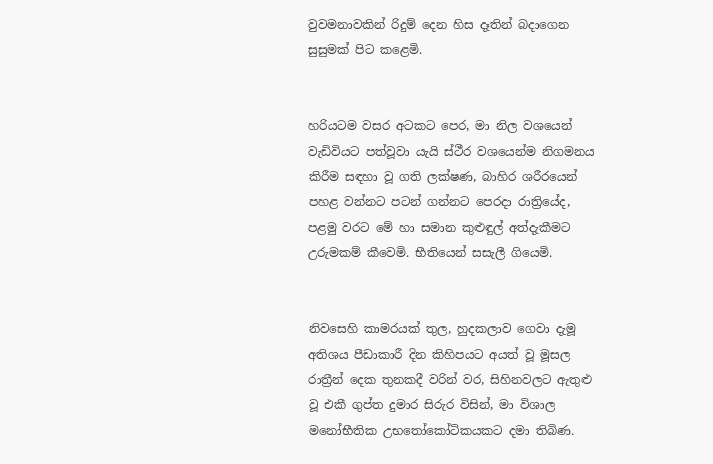වුවමනාවකින් රිදුම් දෙන හිස දෑතින් බදාගෙන සුසුමක් පිට කළෙමි.


හරියටම වසර අටකට පෙර, මා නිල වශයෙන් වැඩිවියට පත්වූවා යැයි ස්ථීර වශයෙන්ම නිගමනය කිරීම සඳහා වූ ගති ලක්ෂණ, බාහිර ශරීරයෙන් පහළ වන්නට පටන් ගන්නට පෙරදා රාත්‍රියේද, පළමු වරට මේ හා සමාන කුළුඳුල් අත්දැකීමට උරුමකම් කීවෙමි. භීතියෙන් සසැලී ගියෙමි.


නිවසෙහි කාමරයක් තුල, හුදකලාව ගෙවා දැමූ අතිශය පීඩාකාරී දින කිහිපයට අයත් වූ මූසල රාත්‍රීන් දෙක තුනකදී වරින් වර, සිහිනවලට ඇතුළු වූ එකී ගුප්ත දුමාර සිරුර විසින්, මා විශාල මනෝභීතික උභත‍ෝකෝටිකයකට දමා තිබිණ.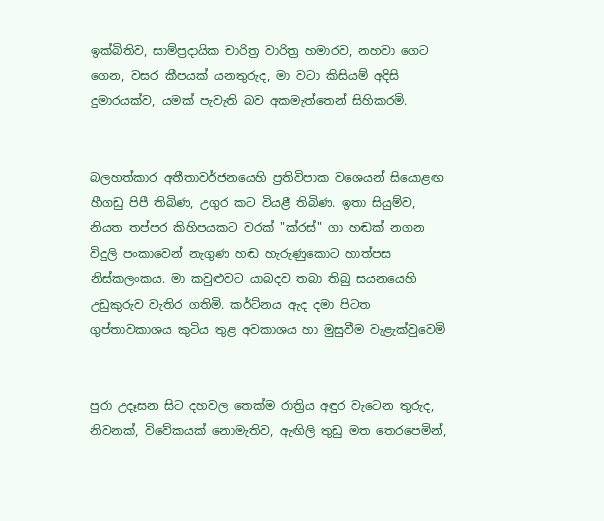ඉක්බිතිව, සාම්ප්‍රදායික චාරිත්‍ර වාරිත්‍ර හමාරව, නහවා ගෙට ගෙන, වසර කීපයක් යනතුරුද, මා වටා කිසියම් අදිසි දුමාරයක්ව, යමක් පැවැති බව අකමැත්තෙන් සිහිකරමි.


බලහත්කාර අතීතාවර්ජනයෙහි ප්‍රතිවිපාක වශෙයන් සියොළඟ හීගඩු පිපී තිබිණ, උගුර කට වියළී තිබිණ. ඉතා සියුම්ව, නියත තප්පර කිහිපයකට වරක් "ක්‌රස්" ගා හඬක් නගන විදුලි පංකාවෙන් නැගුණ හඬ හැරුණුකොට හාත්පස නිස්කලංකය. මා කවුළුවට යාබදව තබා තිබු සයනයෙහි උඩුකුරුව වැතිර ගතිමි. කර්ට්නය ඇද දමා පිටත ගුප්තාවකාශය කුටිය තුළ අවකාශය හා මුසුවීම වැළැක්වුවෙමි


පුරා උදෑසන සිට දහවල තෙක්ම රාත්‍රිය අඳුර වැටෙන තුරුද, නිවනක්, විවේකයක් නොමැතිව, ඇඟිලි තුඩු මත තෙරපෙමින්,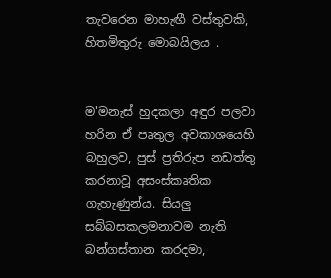තැවරෙන මාහැඟී වස්තුවකි, හිතමිතුරු මොබයිලය .


ම'මනැස් හුදකලා අඳුර පලවා හරින ඒ පෘතුල අවකාශයෙහි බහුලව, පුස් ප්‍රතිරුප නඩත්තු කරනාවූ අසංස්කෘතික ගැහැණුන්ය. සියලු සබ්බසකලමනාවම නැති බන්ගස්තාන කරදමා,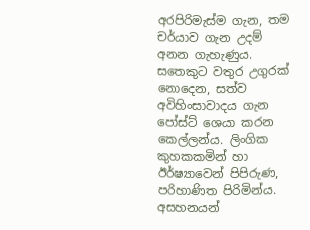අරපිරිමැස්ම ගැන, තම චර්යාව ගැන උදම් අනන ගැහැණුය. සතෙකුට වතුර උගුරක් නොදෙන, සත්ව අවිහිංසාවාදය ගැන පෝස්ට් ශෙයා කරන කෙල්ලන්ය. ලිංගික කුහකකමින් හා ඊර්ෂ්‍යාවෙන් පිපිරුණ, පරිහාණිත පිරිමින්ය. අසහනයන්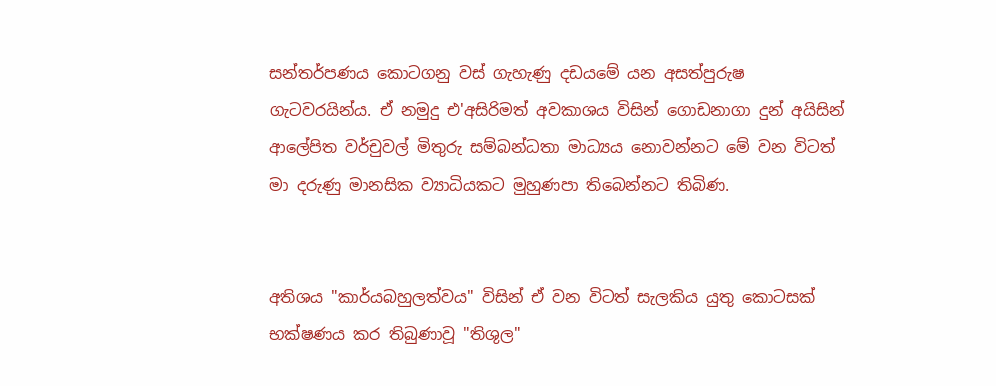සන්තර්පණය කොටගනු වස් ගැහැණු දඩයමේ යන අසත්පුරුෂ ගැටවරයින්ය. ඒ නමුදු එ'අසිරිමත් අවකාශය විසින් ගොඩනාගා දුන් අයිසින් ආලේපිත වර්චුවල් මිතුරු සම්බන්ධතා මාධ්‍යය නොවන්නට මේ වන විටත් මා දරුණු මානසික ව්‍යාධියකට මුහුණපා තිබෙන්නට තිබිණ.


අතිශය "කාර්යබහුලත්වය" විසින් ඒ වන විටත් සැලකිය යුතු කොටසක් භක්ෂණය කර තිබුණාවූ "තිශුල"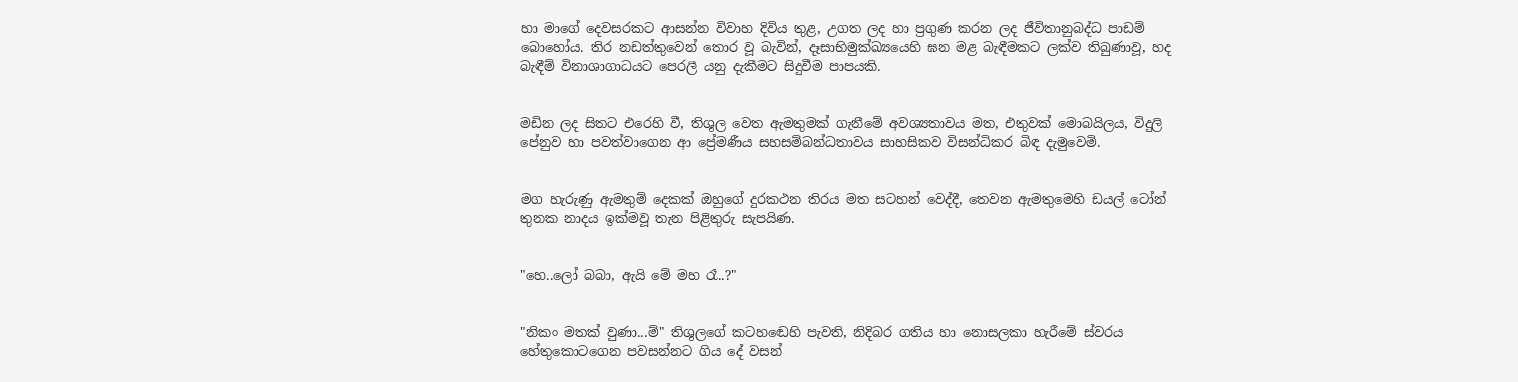හා මාගේ දෙවසරකට ආසන්න විවාහ දිවිය තුළ, උගත ලද හා ප්‍රගුණ කරන ලද ජීවිතානුබද්ධ පාඩම් බොහෝය. තිර නඩත්තුවෙන් තොර වූ බැවින්, දෑසාභිමුක්ඛ්‍යයෙහි ඝන මළ බැඳීමකට ලක්ව තිබුණාවූ, හද බැඳීම් විනාශාගාධයට පෙරලී යනු දැකීමට සිදුවීම පාපයකි.


මඩින ලද සිතට එරෙහි වී, තිශුල වෙත ඇමතුමක් ගැනීමේ අවශ්‍යතාවය මත, එතුවක් මොබයිලය, විදුලි පේනුව හා පවත්වාගෙන ආ ප්‍රේමණීය සහසම්බන්ධතාවය සාහසිකව විසන්ධිකර බිඳ දැමුවෙමි.


මග හැරුණු ඇමතුම් දෙකක් ඔහුගේ දුරකථන තිරය මත සටහන් වෙද්දී, තෙවන ඇමතුමෙහි ඩයල් ටෝන් තුනක නාදය ඉක්මවූ තැන පිළිතුරු සැපයිණ.


"හෙ..ලෝ බබා, ඇයි මේ මහ රෑ..?"


"නිකං මතක් වුණා...ම්" තිශුලගේ කටහඬෙහි පැවති, නිදිබර ගතිය හා නොසලකා හැරීමේ ස්වරය හේතුකොටගෙන පවසන්නට ගිය දේ වසන්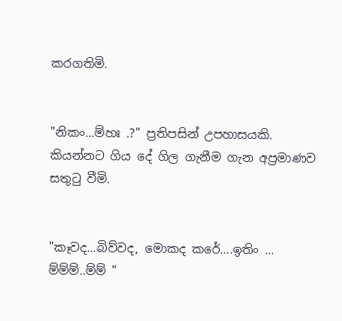කරගතිමි.


"නිකං...ම්හඃ .?" ප්‍රතිපසින් උපහාසයකි. කියන්නට ගිය දේ ගිල ගැනීම ගැන අප්‍රමාණව සතුටු වීමි.


"කෑවද...බිව්වද, මොකද කරේ....ඉතිං ... ම්ම්ම්..ම්ම් "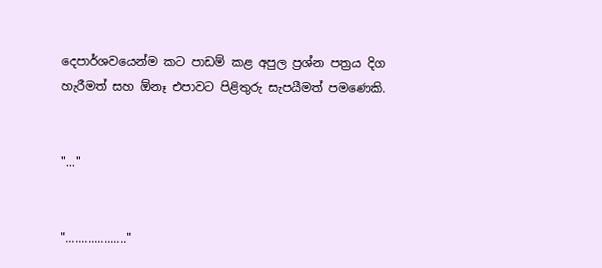දෙපාර්ශවයෙන්ම කට පාඩම් කළ අපුල ප්‍රශ්න පත්‍රය දිග හැරීමත් සහ ඕනෑ එපාවට පිළිතුරු සැපයීමත් පමණෙකි.


"..."


"..................."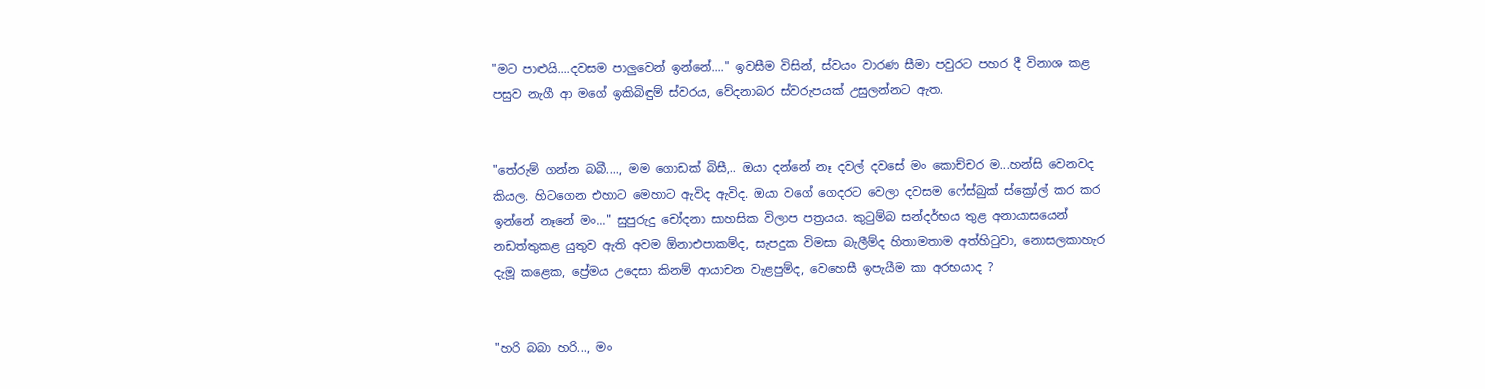"මට පාළුයි....දවසම පාලුවෙන් ඉන්නේ...." ඉවසීම විසින්, ස්වයං වාරණ සීමා පවුරට පහර දී විනාශ කළ පසුව නැගී ආ මගේ ඉකිබිඳුම් ස්වරය, වේදනාබර ස්වරුපයක් උසුලන්නට ඇත.


"තේරුම් ගන්න බබී...., මම ගොඩක් බිසී,.. ඔයා දන්නේ නෑ දවල් දවසේ මං කොච්චර ම...හන්සි වෙනවද කියල. හිටගෙන එහාට මෙහාට ඇවිද ඇවිද. ඔයා වගේ ගෙදරට වෙලා දවසම ෆේස්බුක් ස්ක්‍රෝල් කර කර ඉන්නේ නෑනේ මං..." සුපුරුදු චෝදනා සාහසික විලාප පත්‍රයය. කුටුම්බ සන්දර්භය තුළ අනායාසයෙන් නඩත්තුකළ යුතුව ඇති අවම ඕනාඑපාකම්ද, සැපදුක විමසා බැලීම්ද හිතාමතාම අත්හිටුවා, නොසලකාහැර දැමූ කළෙක, ප්‍රේමය උදෙසා කිනම් ආයාචන වැළපුම්ද, වෙහෙසී ඉපැයීම කා අරභයාද ?


"හරි බබා හරි..., මං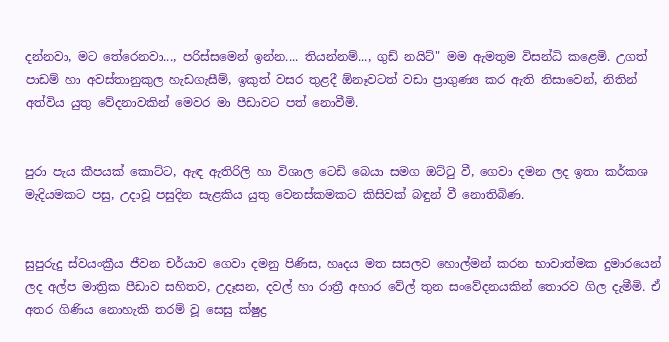දන්නවා, මට තේරෙනවා..., පරිස්සමෙන් ඉන්න.... තියන්නම්..., ගුඩ් නයිට්" මම ඇමතුම විසන්ධි කළෙමි. උගත් පාඩම් හා අවස්තානුකුල හැඩගැසීම්, ඉකුත් වසර තුළදී ඕනෑවටත් වඩා ප්‍රාගුණ්‍ය කර ඇති නිසාවෙන්, නිතින් අත්විය යුතු වේදනාවකින් මෙවර මා පීඩාවට පත් නොවීමි.


පුරා පැය කීපයක් කොට්ට, ඇඳ ඇතිරිලි හා විශාල ටෙඩි බෙයා සමග ඔට්ටු වී, ගෙවා දමන ලද ඉතා කර්කශ මැදියමකට පසු, උදාවූ පසුදින සැළකිය යුතු වෙනස්කමකට කිසිවක් බඳුන් වී නොතිබිණ.


සුපුරුදු ස්වයංක්‍රීය ජීවන චර්යාව ගෙවා දමනු පිණිස, හෘදය මත සසලව හොල්මන් කරන භාවාත්මක දුමාරයෙන් ලද අල්ප මාත්‍රික පීඩාව සහිතව, උදෑසන, දවල් හා රාත්‍රී අහාර වේල් තුන සංවේදනයකින් තොරව ගිල දැමීමි. ඒ අතර ගිණිය නොහැකි තරම් වූ සෙසු ක්ෂුද්‍ර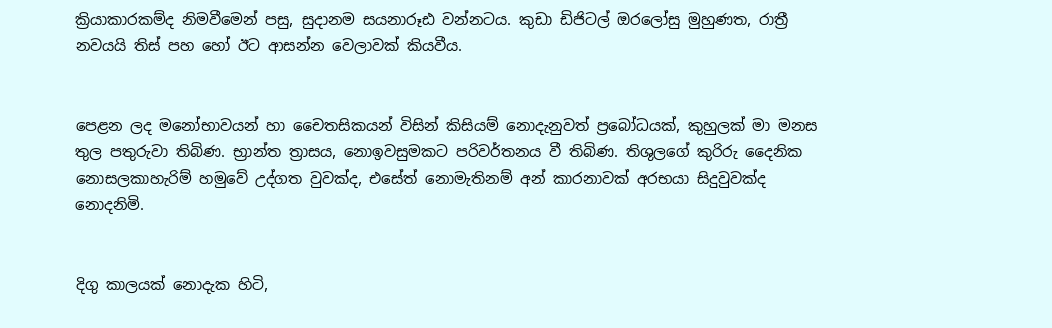ක්‍රියාකාරකම්ද නිමවීමෙන් පසු, සුදානම සයනාරූඪ වන්නටය. කුඩා ඩිජිටල් ඔරලෝසු මුහුණත, රාත්‍රී නවයයි තිස් පහ හෝ ඊට ආසන්න වෙලාවක් කියවීය.


පෙළන ලද මනෝභාවයන් හා චෛතසිකයන් විසින් කිසියම් නොදැනුවත් ප්‍රබෝධයක්, කුහුලක් මා මනස තුල පතුරුවා තිබිණ. භ්‍රාන්ත ත්‍රාසය, නොඉවසුමකට පරිවර්තනය වී තිබිණ. තිශුලගේ කුරිරු දෛනික නොසලකාහැරිම් හමුවේ උද්ගත වුවක්ද, එසේත් නොමැතිනම් අන් කාරනාවක් අරභයා සිදුවුවක්ද නොදනිමි.


දිගු කාලයක් නොදැක හිටි,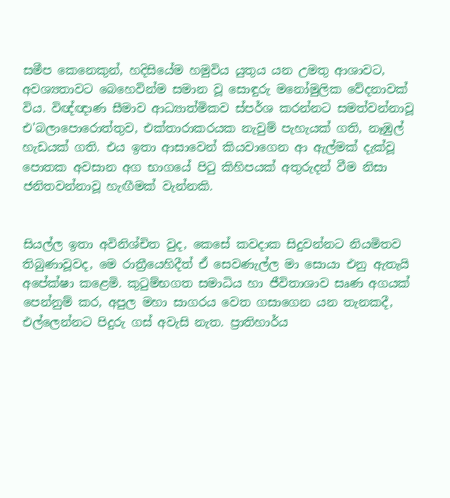සමීප කෙනෙකුන්, හදිසියේම හමුවිය යුතුය යන උමතු ආශාවට, අවශ්‍යතාවට බෙහෙවින්ම සමාන වූ සොඳුරු මනෝමුලික වේදනාවක් විය. විඥ්ඥාණ සීමාව ආධ්‍යාත්මිකව ස්පර්ශ කරන්නට සමත්වන්නාවූ එ'බලාපොරොත්තුව, එක්තාරාකරයක නැවුම් පැහැයක් ගති, නෑඹුල් හැඩයක් ගති. එය ඉතා ආසාවෙන් කියවාගෙන ආ ඇල්මක් දැක්වූ පොතක අවසාන අග භාගයේ පිටු කිහිපයක් අතුරුදන් වීම නිසා ජනිතවන්නාවූ හැඟීමක් වැන්නකි.


සියල්ල ඉතා අවිනිශ්චිත වුද, කෙසේ කවදාක සිදුවන්නට නියමිතව තිබුණාවූවද, මෙ රාත්‍රීයෙහිදීත් ඒ සෙවණැල්ල මා සොයා එනු ඇතැයි අපේක්ෂා කළෙමි. කුටුම්භගත සමාධිය හා ජීවිතාශාව සෘණ අගයක් පෙන්නුම් කර, අපුල මහා සාගරය වෙත ගසාගෙන යන තැනකදී, එල්ලෙන්නට පිදුරු ගස් අවැසි නැත. ප්‍රාතිහාර්ය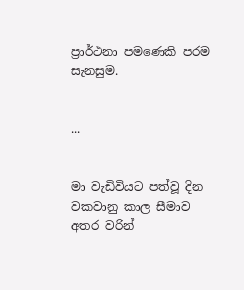ප්‍රාර්ථනා පමණෙකි පරම සැනසුම.


...


මා වැඩිවියට පත්වූ දින වකවානු කාල සීමාව අතර වරින්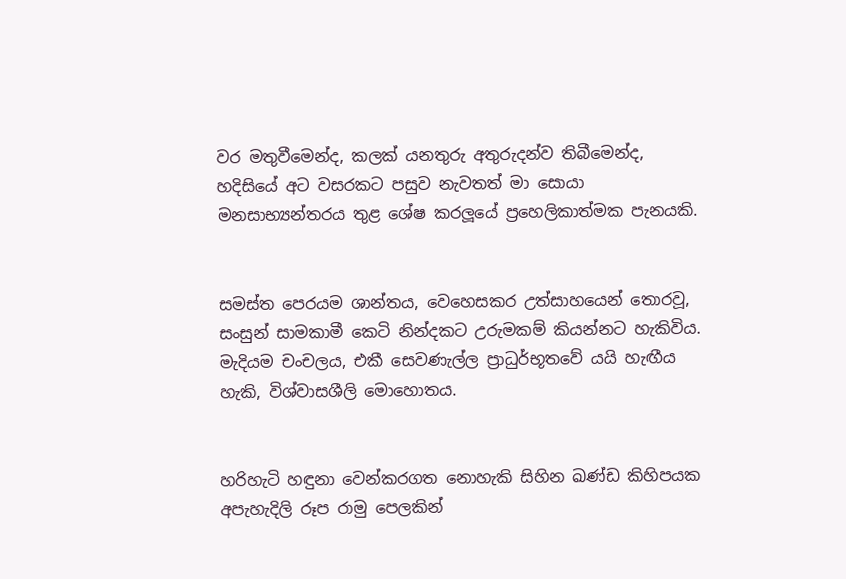වර මතුවීමෙන්ද, කලක් යනතුරු අතුරුදන්ව තිබීමෙන්ද, හදිසියේ අට වසරකට පසුව නැවතත් මා සොයා මනසාභ්‍යන්තරය තුළ ශේෂ කරලූයේ ප්‍රහෙලිකාත්මක පැනයකි.


සමස්ත පෙරයම ශාන්තය, වෙහෙසකර උත්සාහයෙන් තොරවූ, සංසුන් සාමකාමී කෙටි නින්දකට උරුමකම් කියන්නට හැකිවිය. මැදියම චංචලය, එකී සෙවණැල්ල ප්‍රාධුර්භූතවේ යයි හැඟීය හැකි, විශ්වාසශීලි මොහොතය.


හරිහැටි හඳුනා වෙන්කරගත නොහැකි සිහින ඛණ්ඩ කිහිපයක අපැහැදිලි රූප රාමු පෙලකින්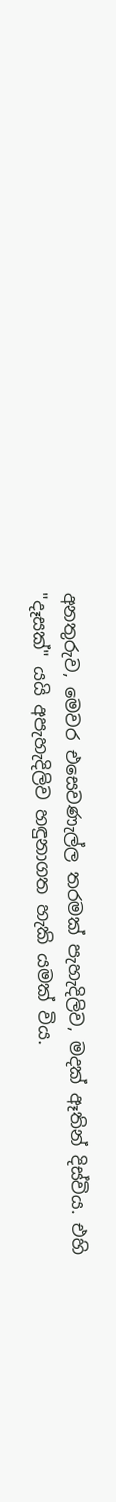අනතුරුව, මෙවර එසෙවණැල්ල තරමක් පැහැදිලිව, මදක් ඈතින් දිස්විය. එහි "දෑසක්" යයි අපැහැදිලිව හඳුනාගත හැකි යමක් විය.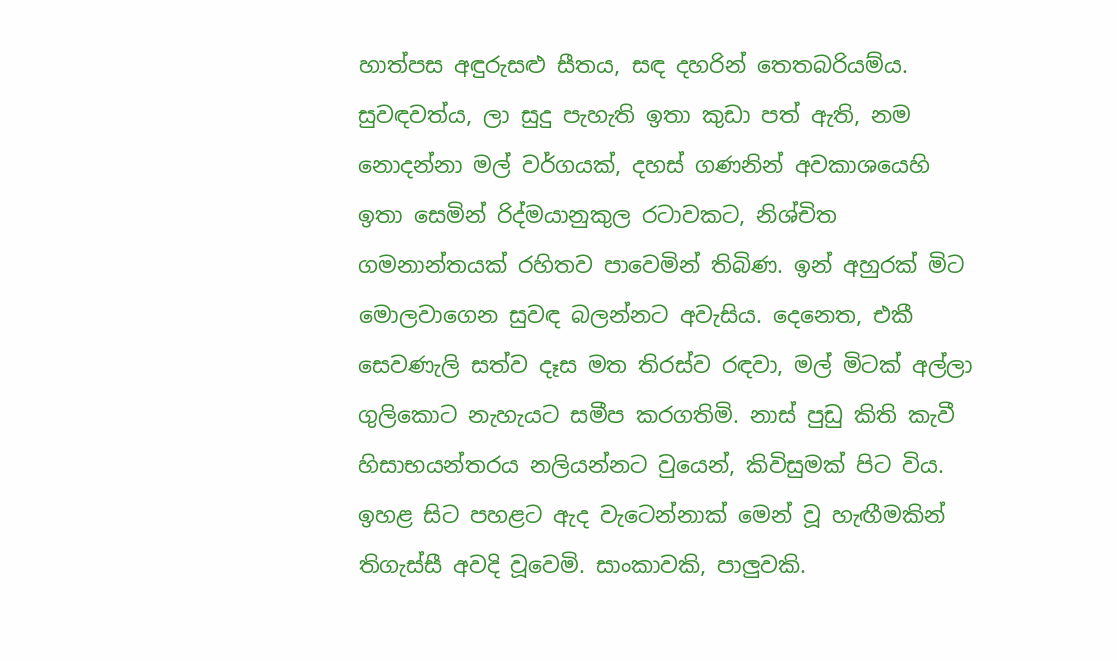හාත්පස අඳුරුසළු සීතය, සඳ දහරින් තෙතබරියම්ය. සුවඳවත්ය, ලා සුදු පැහැති ඉතා කුඩා පත් ඇති, නම නොදන්නා මල් වර්ගයක්, දහස් ගණනින් අවකාශයෙහි ඉතා සෙමින් රිද්මයානුකුල රටාවකට, නිශ්චිත ගමනාන්තයක් රහිතව පාවෙමින් තිබිණ. ඉන් අහුරක් මිට මොලවාගෙන සුවඳ බලන්නට අවැසිය. දෙනෙත, එකී සෙවණැලි සත්ව දෑස මත තිරස්ව රඳවා, මල් මිටක් අල්ලා ගුලිකොට නැහැයට සමීප කරගතිමි. නාස් පුඩු කිති කැවී හිසාභයන්තරය නලියන්නට වුයෙන්, කිවිසුමක් පිට විය. ඉහළ සිට පහළට ඇද වැටෙන්නාක් මෙන් වූ හැඟීමකින් තිගැස්සී අවදි වූවෙමි. සාංකාවකි, පාලුවකි.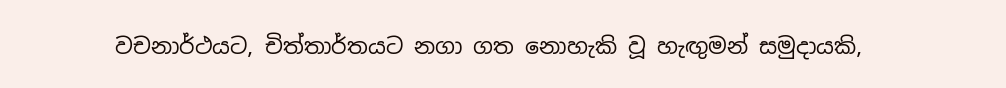වචනාර්ථයට, චිත්තාර්තයට නගා ගත නොහැකි වූ හැඟුමන් සමුදායකි,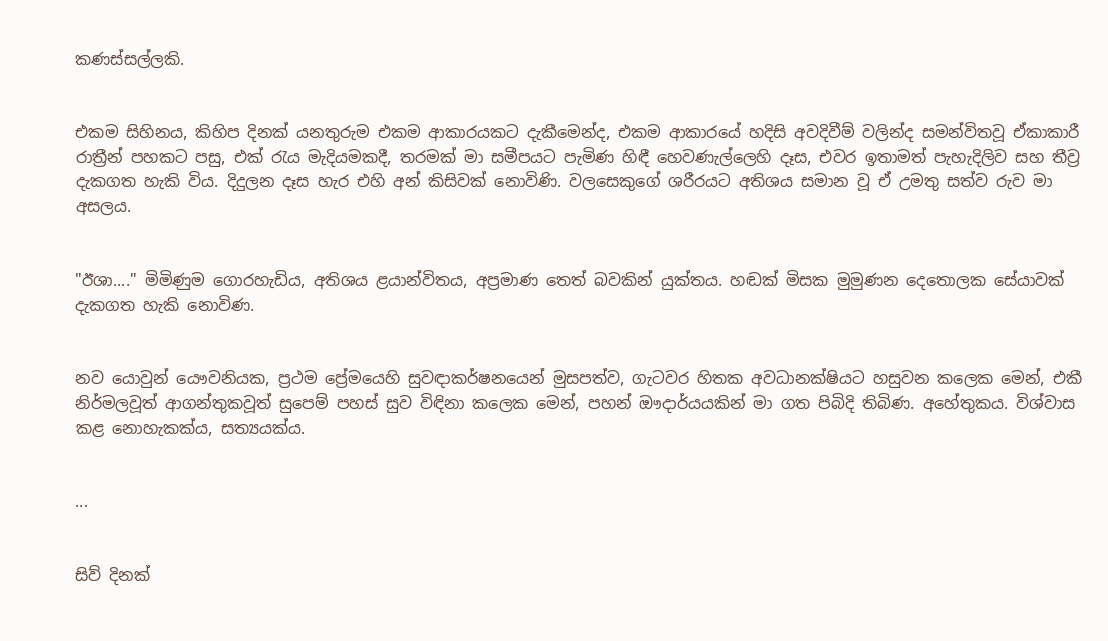කණස්සල්ලකි.


එකම සිහිනය, කිහිප දිනක් යනතුරුම එකම ආකාරයකට දැකීමෙන්ද, එකම ආකාරයේ හදිසි අවදිවීම් වලින්ද සමන්විතවූ ඒකාකාරී රාත්‍රීන් පහකට පසු, එක් රැය මැදියමකදී, තරමක් මා සමීපයට පැමිණ හිඳී හෙවණැල්ලෙහි දෑස, එවර ඉතාමත් පැහැදිලිව සහ තීව්‍ර දැකගත හැකි විය. දිදුලන දෑස හැර එහි අන් කිසිවක් නොවිණි. වලසෙකුගේ ශරීරයට අතිශය සමාන වූ ඒ උමතු සත්ව රුව මා අසලය.


"ඊශා...." මිමිණුම ගොරහැඩිය, අතිශය ළයාන්විතය, අප්‍රමාණ තෙත් බවකින් යුක්තය. හඬක් මිසක මුමුණන දෙතොලක සේයාවක් දැකගත හැකි නොවිණ.


නව යොවුන් යෞවනියක, ප්‍රථම ප්‍රේමයෙහි සුවඳාකර්ෂනයෙන් මුසපත්ව, ගැටවර හිතක අවධානක්ෂියට හසුවන කලෙක මෙන්, එකී නිර්මලවූත් ආගන්තුකවූත් සුපෙම් පහස් සුව විඳිනා කලෙක මෙන්, පහන් ඖදාර්යයකින් මා ගත පිබිදි තිබිණ. අහේතුකය. විශ්වාස කළ නොහැකක්ය, සත්‍යයක්ය.


...


සිව් දිනක්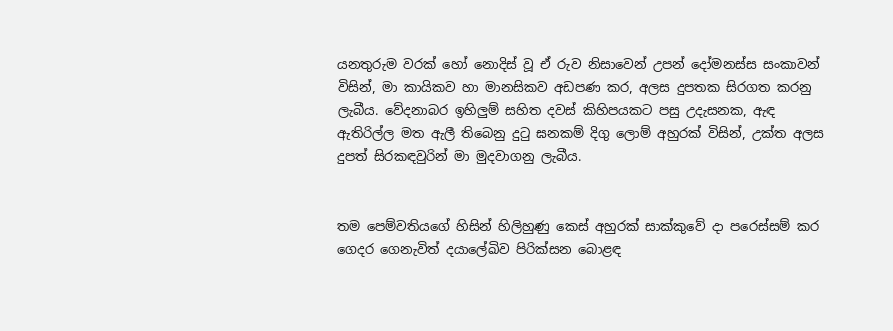යනතුරුම වරක් හෝ නොදිස් වූ ඒ රුව නිසාවෙන් උපන් දෝමනස්ස සංකාවන් විසින්, මා කායිකව හා මානසිකව අඩපණ කර, අලස දුපතක සිරගත කරනු ලැබීය. වේදනාබර ඉහිලුම් සහිත දවස් කිහිපයකට පසු උදැසනක, ඇඳ ඇතිරිල්ල මත ඇලී තිබෙනු දුටු ඝනකම් දිගු ලොම් අහුරක් විසින්, උක්ත අලස දුපත් සිරකඳවුරින් මා මුදවාගනු ලැබීය.


තම පෙම්වතියගේ හිසින් හිලිහුණු කෙස් අහුරක් සාක්කුවේ දා පරෙස්සම් කර ගෙදර ගෙනැවිත් දයාලේඛිව පිරික්සන බොළඳ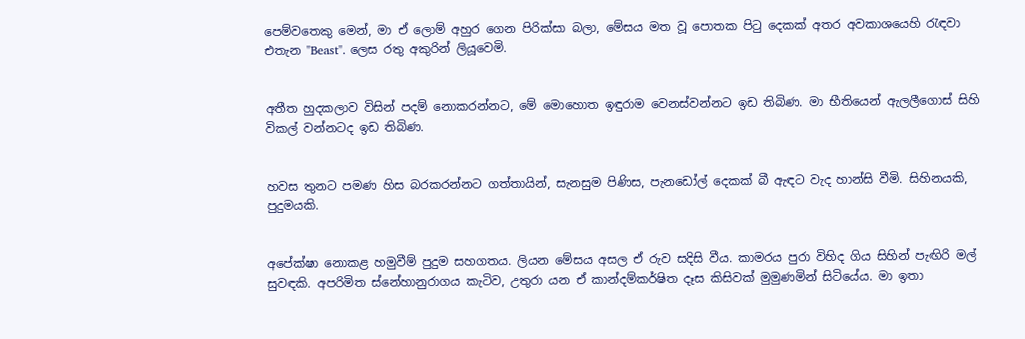පෙම්වතෙකු මෙන්, මා ඒ ලොම් අහුර ගෙන පිරික්සා බලා, මේසය මත වූ පොතක පිටු දෙකක් අතර අවකාශයෙහි රැඳවා එතැන "Beast". ල‍ෙස රතු අකුරින් ලියූවෙමි.


අතීත හුදකලාව විසින් පදම් නොකරන්නට, මේ මොහොත ඉඳුරාම වෙනස්වන්නට ඉඩ තිබිණ. මා භීතියෙන් ඇලලීගොස් සිහි විකල් වන්නටද ඉඩ තිබිණ.


හවස තුනට පමණ හිස බරකරන්නට ගත්තායින්, සැනසුම පිණිස, පැනඩෝල් දෙකක් බී ඇඳට වැද හාන්සි වීමි. සිහිනයකි, පුදුමයකි.


අපේක්ෂා නොකළ හමුවීම් පුදුම සහගතය. ලියන මේසය අසල ඒ රුව සදිසි වීය. කාමරය පුරා විහිද ගිය සිහින් පැඟිරි මල් සුවඳකි. අපරිමිත ස්නේහානුරාගය කැටිව, උතුරා යන ඒ කාන්දම්කර්ෂිත දෑස කිසිවක් මුමුණමින් සිටියේය. මා ඉතා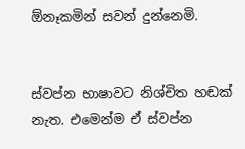ඕනෑකමින් සවන් දුන්නෙමි.


ස්වප්න භාෂාවට නිශ්චිත හඬක් නැත. එමෙන්ම ඒ ස්වප්න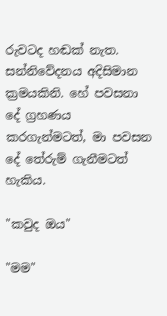රුවටද හඬක් නැත. සන්නිවේදනය අදිසිමාන ක්‍රමයකිනි. හේ පවසනා දේ ග්‍රහණය කරගැන්මටත්, මා පවසන දේ තේරුම් ගැනීමටත් හැකිය.

"කවුද ඔය"

"මම"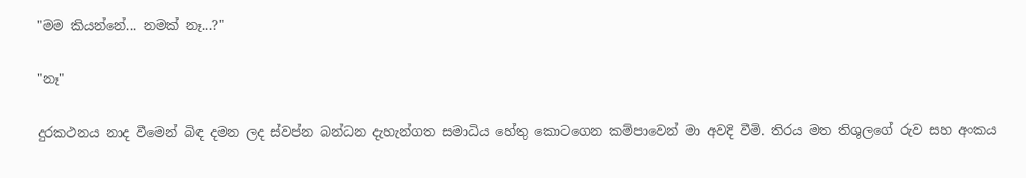"මම කියන්නේ... නමක් නෑ...?"

"නෑ"

දුරකථනය නාද වීමෙන් බිඳ දමන ලද ස්වප්න බන්ධන දැහැන්ගත සමාධිය හේතු කොටගෙන කම්පාවෙන් මා අවදි වීමි. තිරය මත තිශුලගේ රුව සහ අංකය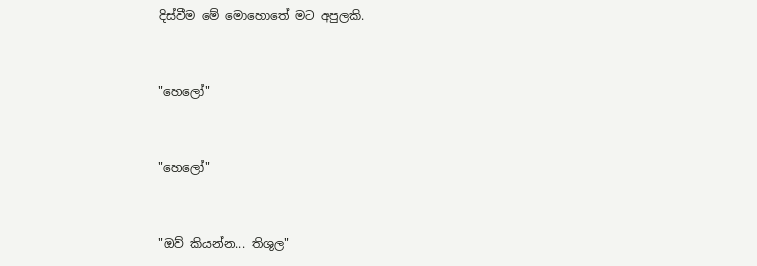දිස්වීම මේ මොහොතේ මට අපුලකි.


"හෙලෝ"


"හෙලෝ"


"ඔව් කියන්න... තිශුල"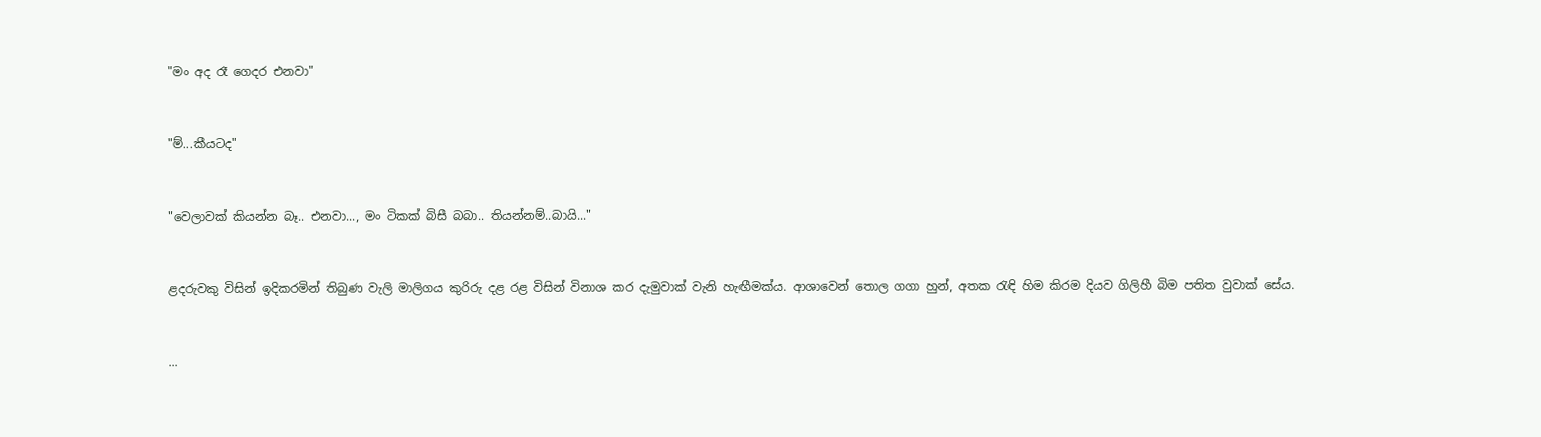"මං අද රෑ ගෙදර එනවා"


"ම්...කීයටද"


"වෙලාවක් කියන්න බෑ.. එනවා..., මං ටිකක් බිසී බබා.. තියන්නම්..බායි..."


ළදරුවකු විසින් ඉදිකරමින් තිබුණ වැලි මාලිගය කුරිරු දළ රළ විසින් විනාශ කර දැමුවාක් වැනි හැඟීමක්ය. ආශාවෙන් තොල ගගා හුන්, අතක රැඳි හිම කිරම දියව ගිලිහී බිම පතිත වුවාක් සේය.


...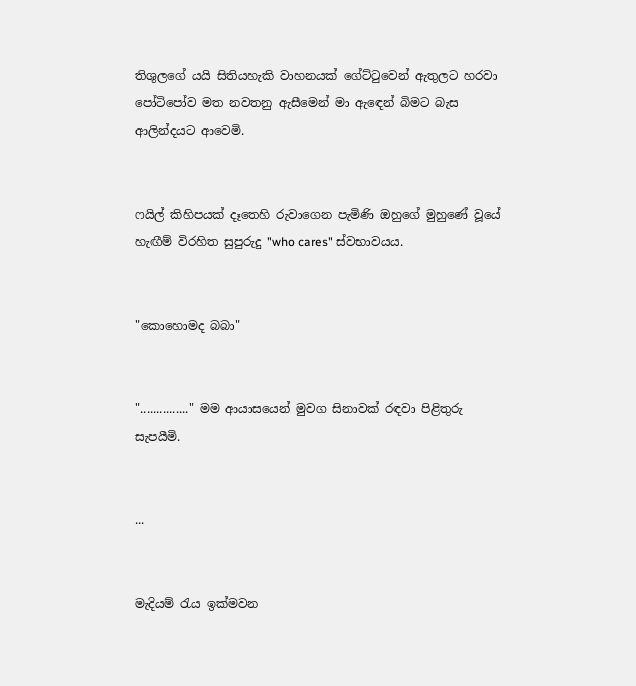තිශුලගේ යයි සිතියහැකි වාහනයක් ගේට්ටුවෙන් ඇතුලට හරවා පෝටිපෝව මත නවතනු ඇසීමෙන් මා ඇඳෙන් බිමට බැස ආලින්දයට ආවෙමි.


ෆයිල් කිහිපයක් දෑතෙහි රුවාගෙන පැමිණි ඔහුගේ මුහුණේ වූයේ හැඟීම් විරහිත සුපුරුදු "who cares" ස්වභාවයය.


"කොහොමද බබා"


"..............." මම ආයාසයෙන් මුවග සිනාවක් රඳවා පිළිතුරු සැපයීමි.


...


මැදියම් රැය ඉක්මවන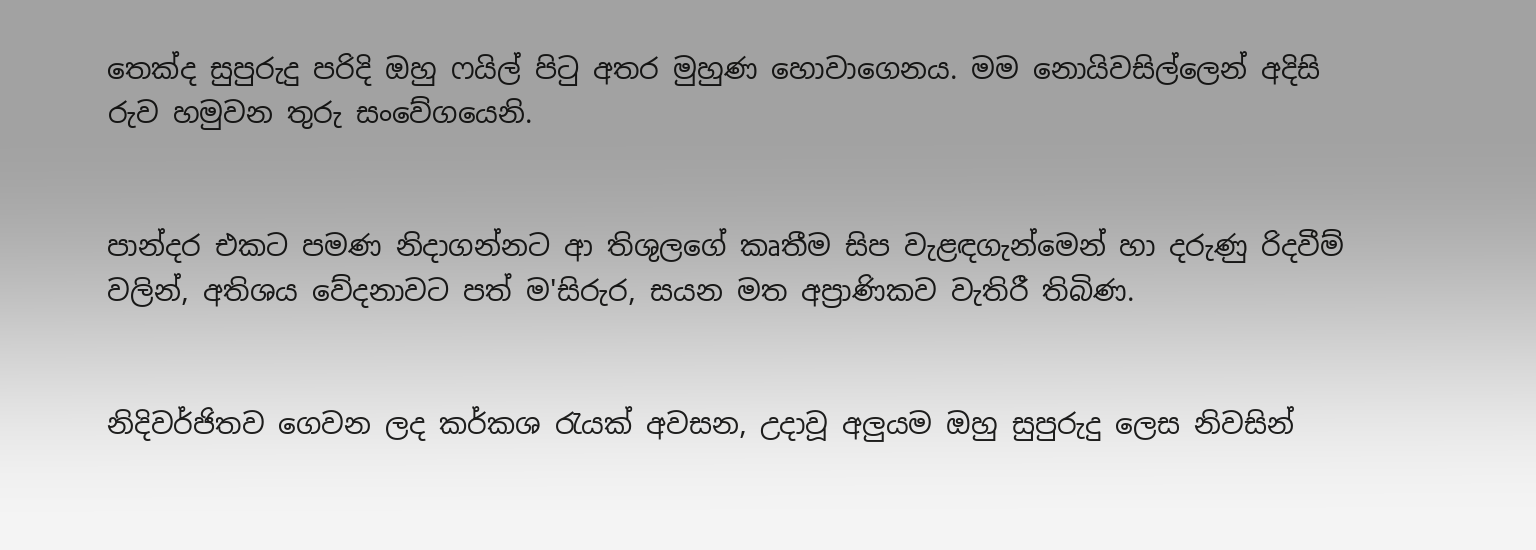තෙක්ද සුපුරුදු පරිදි ඔහු ෆයිල් පිටු අතර මුහුණ හොවාගෙනය. මම නොයිවසිල්ලෙන් අදිසි රුව හමුවන තුරු සංවේගයෙනි.


පාන්දර එකට පමණ නිදාගන්නට ආ තිශුලගේ කෘතීම සිප වැළඳගැන්මෙන් හා දරුණු රිදවීම් වලින්, අතිශය වේදනාවට පත් ම'සිරුර, සයන මත අප්‍රාණිකව වැතිරී තිබිණ.


නිදිවර්ජිතව ගෙවන ලද කර්කශ රැයක් අවසන, උදාවූ අලුයම ඔහු සුපුරුදු ලෙස නිවසින්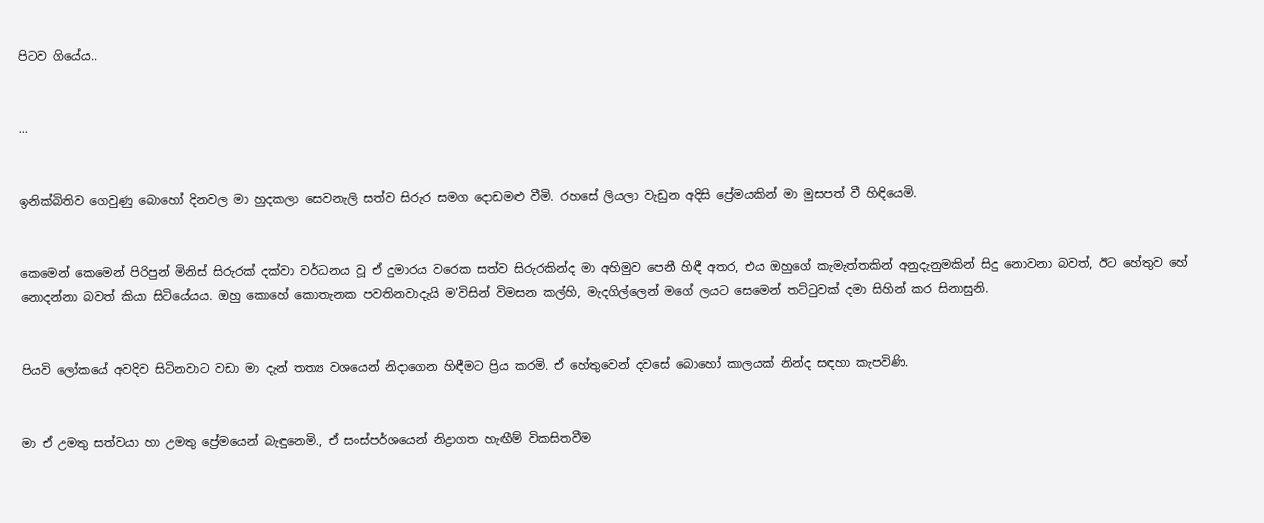පිටව ගියේය..


...


ඉනික්බිතිව ගෙවුණු බොහෝ දිනවල මා හුදකලා සෙවනැලි සත්ව සිරුර සමග දොඩමළු වීමි. රහසේ ලියලා වැඩුන අදිසි ප්‍රේමයකින් මා මුසපත් වී හිඳියෙමි.


කෙමෙන් කෙමෙන් පිරිපුන් මිනිස් සිරුරක් දක්වා වර්ධනය වූ ඒ දුමාරය වරෙක සත්ව සිරුරකින්ද මා අහිමුව පෙනී හිඳී අතර, එය ඔහුගේ කැමැත්තකින් අනුදැනුමකින් සිදු නොවනා බවත්, ඊට හේතුව හේ නොදන්නා බවත් කියා සිටියේයය. ඔහු කොහේ කොතැනක පවතිනවාදැයි ම'විසින් විමසන කල්හි, මැදගිල්ලෙන් මගේ ලයට සෙමෙන් තට්ටුවක් දමා සිහින් කර සිනාසුනි.


පියවි ලෝකයේ අවදිව සිටිනවාට වඩා මා දැන් තත්‍ය වශයෙන් නිදාගෙන හිඳීමට ප්‍රිය කරමි. ඒ හේතුවෙන් දවසේ බොහෝ කාලයක් නින්ද සඳහා කැපවිණි.


මා ඒ උමතු සත්වයා හා උමතු ප්‍රේමයෙන් බැඳුනෙමි., ඒ සංස්පර්ශයෙන් නිද්‍රාගත හැඟීම් විකසිතවීම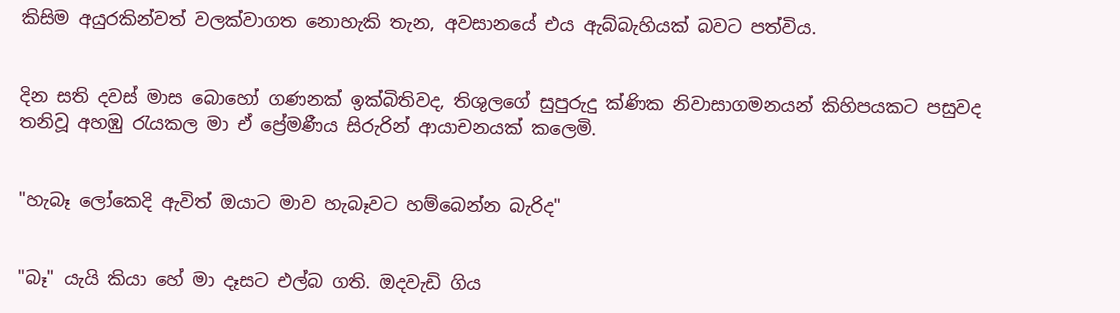කිසිම අයුරකින්වත් වලක්වාගත නොහැකි තැන, අවසානයේ එය ඇබ්බැහියක් බවට පත්විය.


දින සති දවස් මාස බොහෝ ගණනක් ඉක්බිතිවද, තිශුලගේ සුපුරුදු ක්ණික නිවාසාගමනයන් කිහිපයකට පසුවද තනිවූ අහඹු රැයකල මා ඒ ප්‍රේමණීය සිරුරින් ආයාචනයක් කලෙමි.


"හැබෑ ලෝකෙදි ඇවිත් ඔයාට මාව හැබෑවට හම්බෙන්න බැරිද"


"බෑ" යැයි කියා හේ මා දෑසට එල්බ ගති. ඔදවැඩි ගිය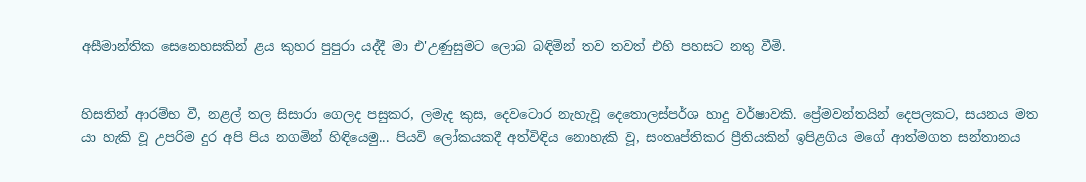අසීමාන්තික සෙනෙහසකින් ළය කුහර පුපුරා යද්දී මා එ'උණුසුමට ලොබ බඳිමින් තව තවත් එහි පහසට නතු වීමි.


හිසතින් ආරම්භ වී, නළල් තල සිසාරා ගෙලද පසුකර, ලමැද කුස, දෙවටොර නැහැවූ දෙතොලස්පර්ශ හාදු වර්ෂාවකි. ප්‍රේමවන්තයින් දෙපලකට, සයනය මත යා හැකි වූ උපරිම දුර අපි පිය නගමින් හිඳියෙමු... පියවි ලෝකයකදී අත්විඳිය නොහැකි වූ, සංතෘප්තිකර ප්‍රීතියකින් ඉපිළගිය මගේ ආත්මගත සන්තානය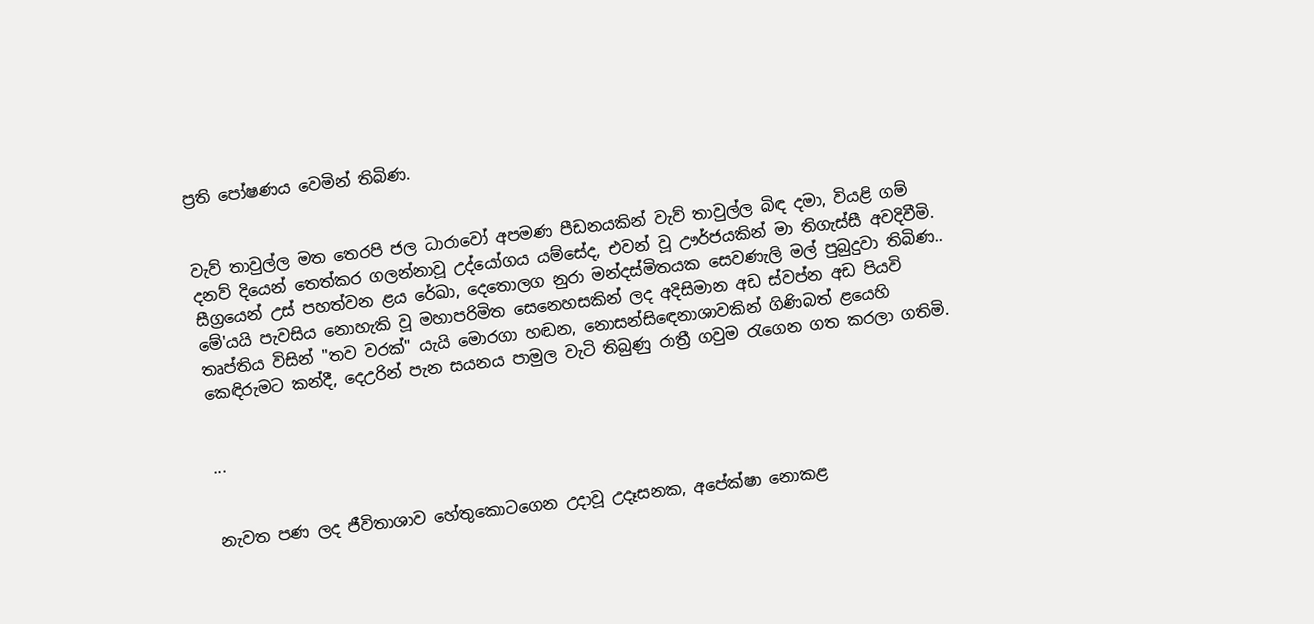ප්‍රති පෝෂණය වෙමින් තිබිණ.


වැව් තාවුල්ල මත තෙරපි ජල ධාරාවෝ අපමණ පීඩනයකින් වැව් තාවුල්ල බිඳ දමා, වියළි ගම් දනව් දියෙන් තෙත්කර ගලන්නාවූ උද්යෝගය යම්සේද, එවන් වූ ඌර්ජයකින් මා තිගැස්සී අවදිවීමි. සීග්‍රයෙන් උස් පහත්වන ළය රේඛා, දෙතොලග නුරා මන්දස්මිතයක සෙවණැලි මල් පුබුදුවා තිබිණ.. මේ'යයි පැවසිය නොහැකි වූ මහාපරිමිත සෙනෙහසකින් ලද අදිසිමාන අඩ ස්වප්න අඩ පියවි තෘප්තිය විසින් "තව වරක්" යැයි මොරගා හඬන, නොසන්සිඳෙනාශාවකින් ගිණිබත් ළයෙහි කෙඳිරුමට කන්දී, දෙඋරින් පැන සයනය පාමුල වැටි තිබුණු රාත්‍රී ගවුම රැගෙන ගත කරලා ගතිමි.


...


නැවත පණ ලද ජීවිතාශාව හේතුකොටගෙන උදාවූ උදෑසනක, අපේක්ෂා නොකළ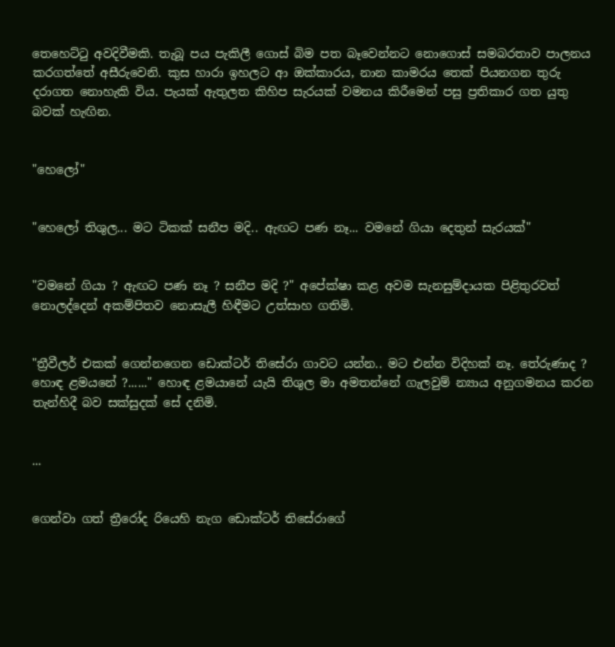තෙහෙට්ටු අවදිවීමකි. තැබූ පය පැකිලී ගොස් බිම පත බෑවෙන්නට නොගොස් සමබරතාව පාලනය කරගත්තේ අසීරුවෙනි. කුස හාරා ඉහලට ආ ඔක්කාරය, නාන කාමරය තෙක් පියනගන තුරු දරාගත නොහැකි විය. පැයක් ඇතුලත කිහිප සැරයක් වමනය කිරීමෙන් පසු ප්‍රතිකාර ගත යුතු බවක් හැඟින.


"හෙලෝ"


"හෙලෝ තිශුල... මට ටිකක් සනීප මදි.. ඇඟට පණ නෑ... වමනේ ගියා දෙතුන් සැරයක්"


"වමනේ ගියා ? ඇඟට පණ නෑ ? සනීප මදි ?" අපේක්ෂා කළ අවම සැනසුම්දායක පිළිතුරවත් නොලද්දෙන් අකම්පිතව නොසැලී හිඳීමට උත්සාහ ගතිමි.


"ත්‍රීවීලර් එකක් ගෙන්නගෙන ඩොක්ටර් තිසේරා ගාවට යන්න.. මට එන්න විදිහක් නෑ. තේරුණාද ? හොඳ ළමයනේ ?......" හොඳ ළමයානේ යැයි තිශුල මා අමතන්නේ ගැලවුම් න්‍යාය අනුගමනය කරන තැන්හිදී බව සක්සුදක් සේ දනිමි.


...


ගෙන්වා ගත් ත්‍රීරෝද රියෙහි නැග ඩොක්ටර් තිසේරාගේ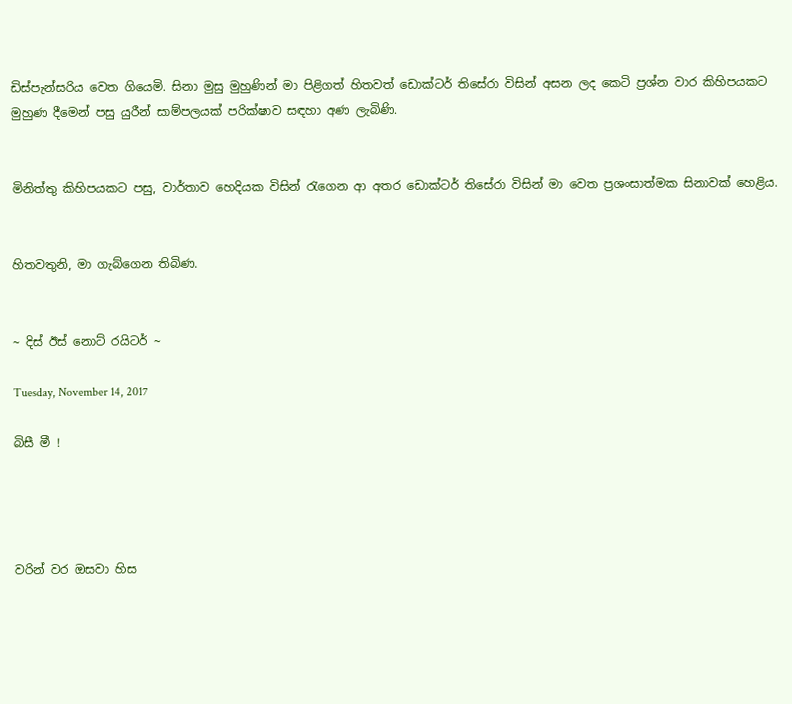ඩිස්පැන්සරිය වෙත ගියෙමි. සිනා මුසු මුහුණින් මා පිළිගත් හිතවත් ඩොක්ටර් තිසේරා විසින් අසන ලද කෙටි ප්‍රශ්න වාර කිහිපයකට මුහුණ දීමෙන් පසු යුරීන් සාම්පලයක් පරික්ෂාව සඳහා අණ ලැබිණි.


මිනිත්තු කිහිපයකට පසු, වාර්තාව හෙදියක විසින් රැගෙන ආ අතර ඩොක්ටර් තිසේරා විසින් මා වෙත ප්‍රශංසාත්මක සිනාවක් හෙළිය.


හිතවතුනි, මා ගැබ්ගෙන තිබිණ.


~ දිස් ඊස් නොට් රයිටර් ~

Tuesday, November 14, 2017

බිසී මී !




වරින් වර ඔසවා හිස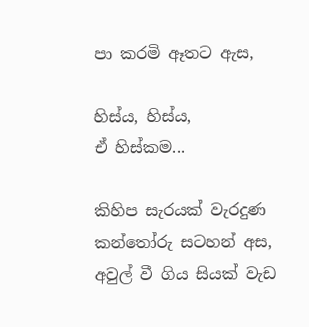පා කරමි ඈතට ඇස,

හිස්ය, හිස්ය,
ඒ හිස්කම...

කිහිප සැරයක් වැරදුණ
කන්තෝරු සටහන් අස,
අවුල් වී ගිය සියක් වැඩ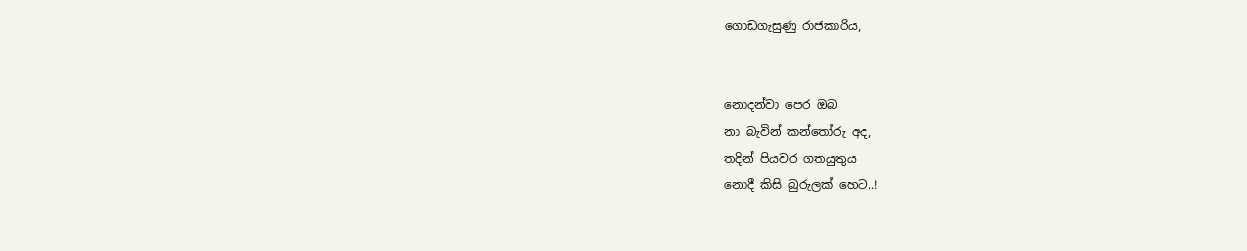ග‍ොඩගැසුණු රාජකාරිය,


නොදන්වා පෙර ඔබ
නා බැවින් කන්තෝරු අද,
තදින් පියවර ගතයුතුය
නොදී කිසි බුරුලක් හෙට..!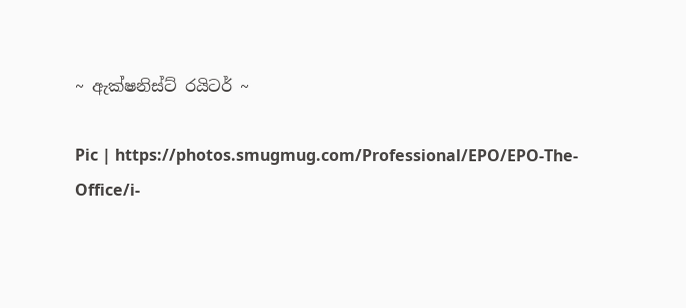~ ඇක්ෂනිස්ට් රයිටර් ~

Pic | https://photos.smugmug.com/Professional/EPO/EPO-The-Office/i-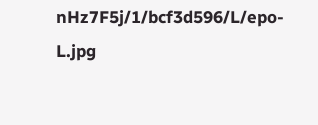nHz7F5j/1/bcf3d596/L/epo-L.jpg